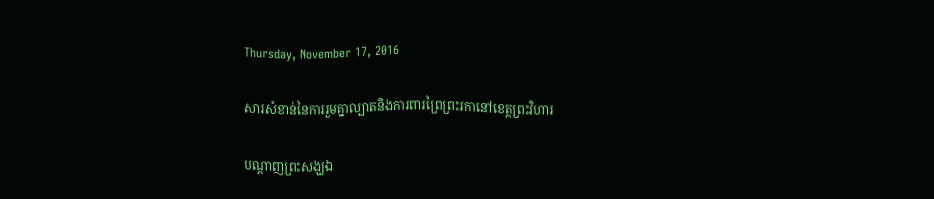Thursday, November 17, 2016

សារសំខាន់នៃការរួមគ្នាល្បាតនិងការពារព្រៃព្រះរកានៅខេត្តព្រះវិហារ

បណ្ដាញព្រះសង្ឃឯ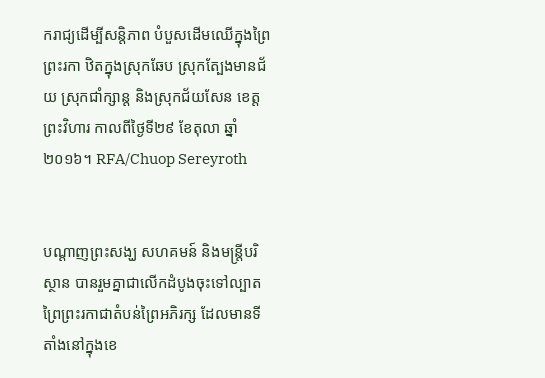ករាជ្យដើម្បីសន្តិភាព បំបួសដើមឈើក្នុងព្រៃព្រះរកា ឋិតក្នុងស្រុកឆែប ស្រុកត្បែងមានជ័យ ស្រុកជាំក្សាន្ត និងស្រុកជ័យសែន ខេត្តព្រះវិហារ កាលពីថ្ងៃទី២៩ ខែតុលា ឆ្នាំ២០១៦។ RFA/Chuop Sereyroth


បណ្ដាញព្រះសង្ឃ សហគមន៍ និងមន្ត្រីបរិស្ថាន បានរួមគ្នាជាលើកដំបូងចុះទៅល្បាតព្រៃព្រះរកាជាតំបន់ព្រៃអភិរក្ស ដែលមានទីតាំងនៅក្នុងខេ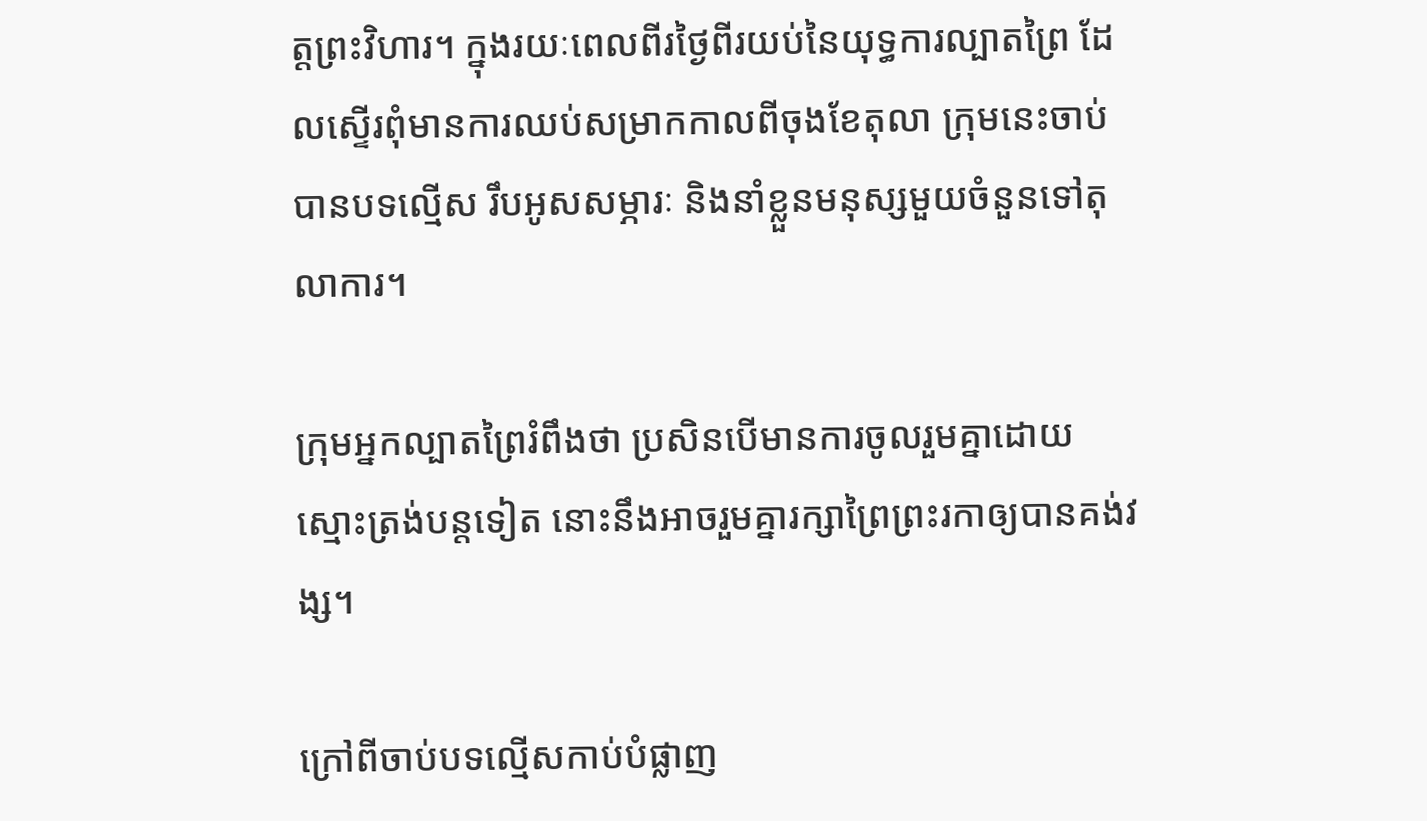ត្តព្រះវិហារ។ ក្នុងរយៈពេលពីរថ្ងៃពីរយប់នៃយុទ្ធការល្បាតព្រៃ ដែលស្ទើរពុំមានការឈប់សម្រាកកាលពីចុងខែតុលា ក្រុមនេះចាប់បានបទល្មើស រឹបអូសសម្ភារៈ និងនាំខ្លួនមនុស្សមួយចំនួនទៅតុលាការ។

ក្រុមអ្នកល្បាតព្រៃរំពឹងថា ប្រសិនបើមានការចូលរួមគ្នាដោយស្មោះត្រង់បន្តទៀត នោះនឹងអាចរួមគ្នារក្សាព្រៃព្រះរកាឲ្យបានគង់វង្ស។

ក្រៅពីចាប់បទល្មើសកាប់បំផ្លាញ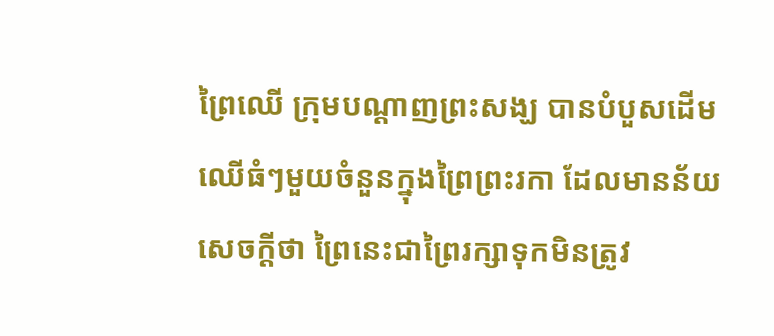ព្រៃឈើ ក្រុមបណ្ដាញព្រះសង្ឃ បានបំបួសដើមឈើធំៗមួយចំនួនក្នុងព្រៃព្រះរកា ដែលមានន័យសេចក្ដីថា ព្រៃនេះជាព្រៃរក្សាទុកមិនត្រូវ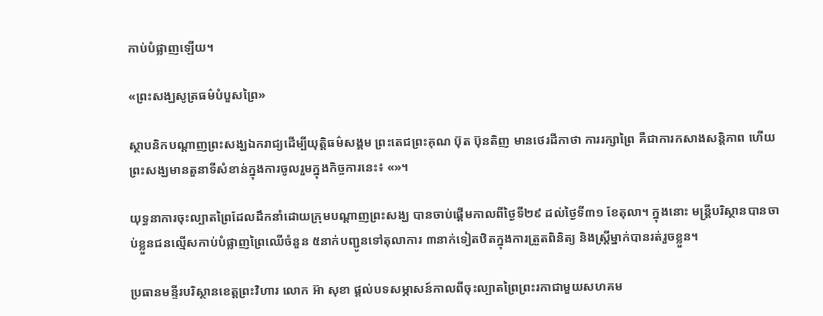កាប់បំផ្លាញឡើយ។

«ព្រះសង្ឃសូត្រធម៌បំបួសព្រៃ»

ស្ថាបនិកបណ្ដាញព្រះសង្ឃឯករាជ្យដើម្បីយុត្តិធម៌សង្គម ព្រះតេជព្រះគុណ ប៊ុត ប៊ុនតិញ មានថេរដីកាថា ការរក្សាព្រៃ គឺជាការកសាងសន្តិភាព ហើយព្រះសង្ឃមានតួនាទីសំខាន់ក្នុងការចូលរួមក្នុងកិច្ចការនេះ៖ «»។

យុទ្ធនាការចុះល្បាតព្រៃដែលដឹកនាំដោយក្រុមបណ្ដាញព្រះសង្ឃ បានចាប់ផ្ដើមកាលពីថ្ងៃទី២៩ ដល់ថ្ងៃទី៣១ ខែតុលា។ ក្នុងនោះ មន្ត្រីបរិស្ថានបានចាប់ខ្លួនជនល្មើសកាប់បំផ្លាញព្រៃឈើចំនួន ៥នាក់បញ្ជូនទៅតុលាការ ៣នាក់ទៀតឋិតក្នុងការត្រួតពិនិត្យ និងស្ត្រីម្នាក់បានរត់រួចខ្លួន។

ប្រធានមន្ទីរបរិស្ថានខេត្តព្រះវិហារ លោក អ៊ា សុខា ផ្ដល់បទសម្ភាសន៍កាលពីចុះល្បាតព្រៃព្រះរកាជាមួយសហគម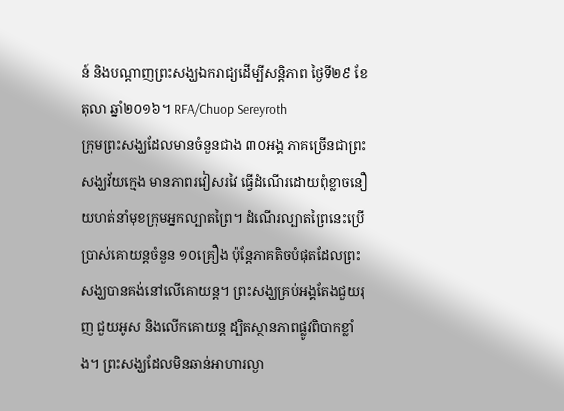ន៍ និងបណ្ដាញព្រះសង្ឃឯករាជ្យដើម្បីសន្តិភាព ថ្ងៃទី២៩ ខែតុលា ឆ្នាំ២០១៦។ RFA/Chuop Sereyroth
ក្រុមព្រះសង្ឃដែលមានចំនួនជាង ៣០អង្គ ភាគច្រើនជាព្រះសង្ឃវ័យក្មេង មានភាពរវៀសរវៃ ធ្វើដំណើរដោយពុំខ្លាចនឿយហត់នាំមុខក្រុមអ្នកល្បាតព្រៃ។ ដំណើរល្បាតព្រៃនេះប្រើប្រាស់គោយន្តចំនួន ១០គ្រឿង ប៉ុន្តែភាគតិចបំផុតដែលព្រះសង្ឃបានគង់នៅលើគោយន្ត។ ព្រះសង្ឃគ្រប់អង្គតែងជួយរុញ ជួយអូស និងលើកគោយន្ត ដ្បិតស្ថានភាពផ្លូវពិបាកខ្លាំង។ ព្រះសង្ឃដែលមិនឆាន់អាហារល្ងា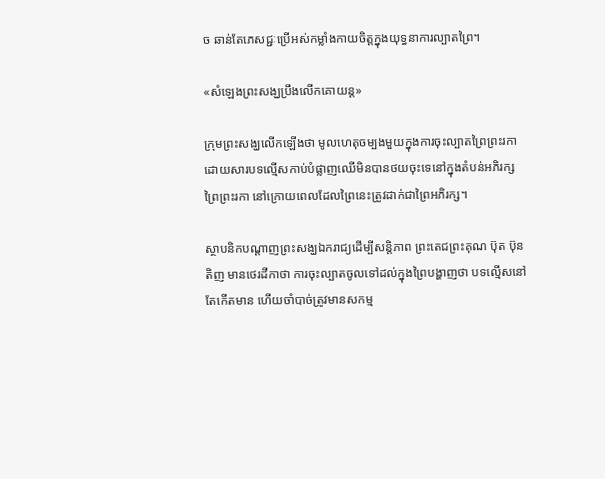ច ឆាន់តែភេសជ្ជៈប្រើអស់កម្លាំងកាយចិត្តក្នុងយុទ្ធនាការល្បាតព្រៃ។

«សំឡេងព្រះសង្ឃប្រឹងលើកគោយន្ត»

ក្រុមព្រះសង្ឃលើកឡើងថា មូលហេតុចម្បងមួយក្នុងការចុះល្បាតព្រៃព្រះរកា ដោយសារបទល្មើសកាប់បំផ្លាញឈើមិនបានថយចុះទេនៅក្នុងតំបន់អភិរក្សព្រៃព្រះរកា នៅក្រោយពេលដែលព្រៃនេះត្រូវដាក់ជាព្រៃអភិរក្ស។

ស្ថាបនិកបណ្ដាញព្រះសង្ឃឯករាជ្យដើម្បីសន្តិភាព ព្រះតេជព្រះគុណ ប៊ុត ប៊ុនតិញ មានថេរដីកាថា ការចុះល្បាតចូលទៅដល់ក្នុងព្រៃបង្ហាញថា បទល្មើសនៅតែកើតមាន ហើយចាំបាច់ត្រូវមានសកម្ម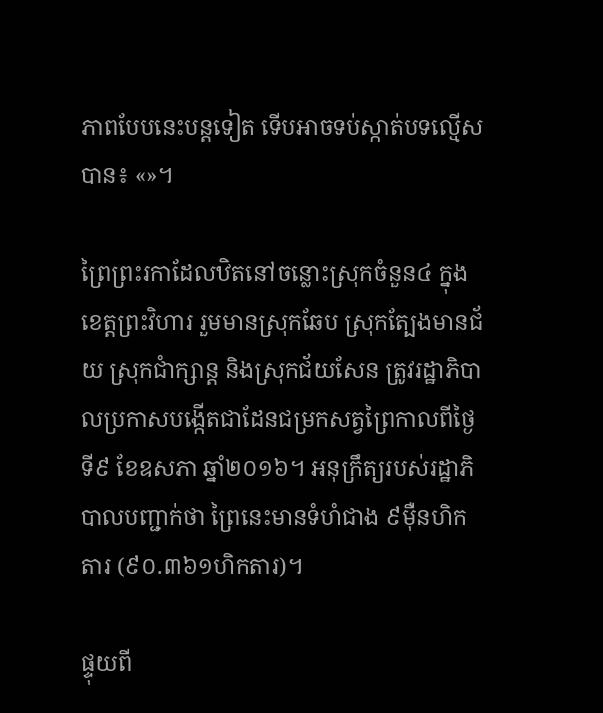ភាពបែបនេះបន្តទៀត ទើបអាចទប់ស្កាត់បទល្មើសបាន៖ «»។

ព្រៃព្រះរកាដែលឋិតនៅចន្លោះស្រុកចំនួន៤ ក្នុងខេត្តព្រះវិហារ រួមមានស្រុកឆែប ស្រុកត្បែងមានជ័យ ស្រុកជាំក្សាន្ត និងស្រុកជ័យសែន ត្រូវរដ្ឋាភិបាលប្រកាសបង្កើតជាដែនជម្រកសត្វព្រៃកាលពីថ្ងៃទី៩ ខែឧសភា ឆ្នាំ២០១៦។ អនុក្រឹត្យរបស់រដ្ឋាភិបាលបញ្ជាក់ថា ព្រៃនេះមានទំហំជាង ៩ម៉ឺនហិកតារ (៩០.៣៦១ហិកតារ)។

ផ្ទុយពី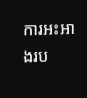ការអះអាងរប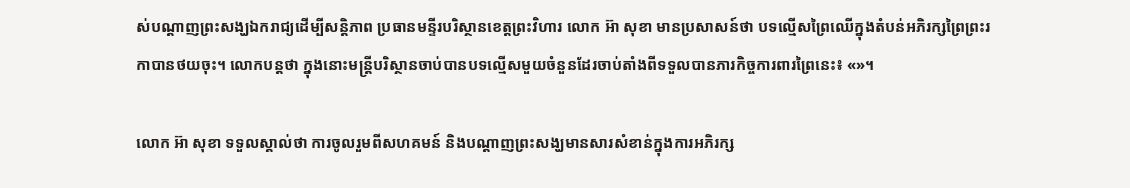ស់បណ្ដាញព្រះសង្ឃឯករាជ្យដើម្បីសន្តិភាព ប្រធានមន្ទីរបរិស្ថានខេត្តព្រះវិហារ លោក អ៊ា សុខា មានប្រសាសន៍ថា បទល្មើសព្រៃឈើក្នុងតំបន់អភិរក្សព្រៃព្រះរកាបានថយចុះ។ លោកបន្តថា ក្នុងនោះមន្ត្រីបរិស្ថានចាប់បានបទល្មើសមួយចំនួនដែរចាប់តាំងពីទទួលបានភារកិច្ចការពារព្រៃនេះ៖ «»។

លោក អ៊ា សុខា ទទួលស្គាល់ថា ការចូលរួមពីសហគមន៍ និងបណ្ដាញព្រះសង្ឃមានសារសំខាន់ក្នុងការអភិរក្ស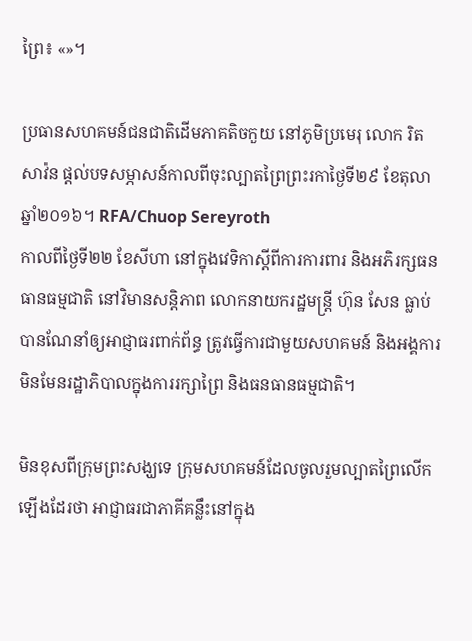ព្រៃ៖ «»។

ប្រធានសហគមន៍ជនជាតិដើមភាគតិចកួយ នៅភូមិប្រមេរុ លោក រិត សាវ៉ន ផ្ដល់បទសម្ភាសន៍កាលពីចុះល្បាតព្រៃព្រះរកាថ្ងៃទី២៩ ខែតុលា ឆ្នាំ២០១៦។ RFA/Chuop Sereyroth
កាលពីថ្ងៃទី២២ ខែសីហា នៅក្នុងវេទិកាស្ដីពីការការពារ និងអភិរក្សធនធានធម្មជាតិ នៅវិមានសន្តិភាព លោកនាយករដ្ឋមន្ត្រី ហ៊ុន សែន ធ្លាប់បានណែនាំឲ្យអាជ្ញាធរពាក់ព័ន្ធ ត្រូវធ្វើការជាមួយសហគមន៍ និងអង្គការមិនមែនរដ្ឋាភិបាលក្នុងការរក្សាព្រៃ និងធនធានធម្មជាតិ។

មិនខុសពីក្រុមព្រះសង្ឃទេ ក្រុមសហគមន៍ដែលចូលរួមល្បាតព្រៃលើកឡើងដែរថា អាជ្ញាធរជាភាគីគន្លឹះនៅក្នុង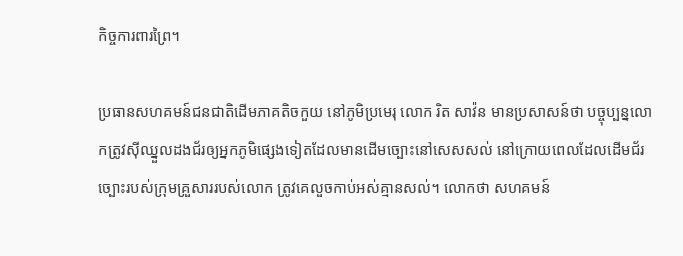កិច្ចការពារព្រៃ។

ប្រធានសហគមន៍ជនជាតិដើមភាគតិចកួយ នៅភូមិប្រមេរុ លោក រិត សាវ៉ន មានប្រសាសន៍ថា បច្ចុប្បន្នលោកត្រូវស៊ីឈ្នួលដងជ័រឲ្យអ្នកភូមិផ្សេងទៀតដែលមានដើមច្បោះនៅសេសសល់ នៅក្រោយពេលដែលដើមជ័រច្បោះរបស់ក្រុមគ្រួសាររបស់លោក ត្រូវគេលួចកាប់អស់គ្មានសល់។ លោកថា សហគមន៍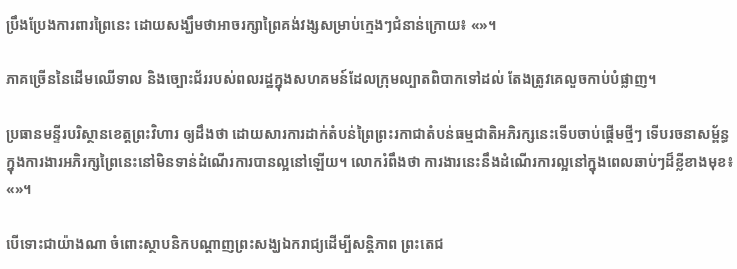ប្រឹងប្រែងការពារព្រៃនេះ ដោយសង្ឃឹមថាអាចរក្សាព្រៃគង់វង្សសម្រាប់ក្មេងៗជំនាន់ក្រោយ៖ «»។

ភាគច្រើននៃដើមឈើទាល និងច្បោះជ័ររបស់ពលរដ្ឋក្នុងសហគមន៍ដែលក្រុមល្បាតពិបាកទៅដល់ តែងត្រូវគេលួចកាប់បំផ្លាញ។

ប្រធានមន្ទីរបរិស្ថានខេត្តព្រះវិហារ ឲ្យដឹងថា ដោយសារការដាក់តំបន់ព្រៃព្រះរកាជាតំបន់ធម្មជាតិអភិរក្សនេះទើបចាប់ផ្ដើមថ្មីៗ ទើបរចនាសម្ព័ន្ធក្នុងការងារអភិរក្សព្រៃនេះនៅមិនទាន់ដំណើរការបានល្អនៅឡើយ។ លោករំពឹងថា ការងារនេះនឹងដំណើរការល្អនៅក្នុងពេលឆាប់ៗដ៏ខ្លីខាងមុខ៖ «»។

បើទោះជាយ៉ាងណា ចំពោះស្ថាបនិកបណ្ដាញព្រះសង្ឃឯករាជ្យដើម្បីសន្តិភាព ព្រះតេជ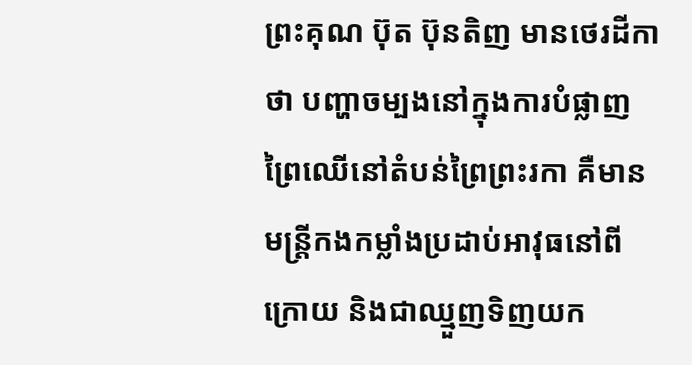ព្រះគុណ ប៊ុត ប៊ុនតិញ មានថេរដីកាថា បញ្ហាចម្បងនៅក្នុងការបំផ្លាញព្រៃឈើនៅតំបន់ព្រៃព្រះរកា គឺមានមន្ត្រីកងកម្លាំងប្រដាប់អាវុធនៅពីក្រោយ និងជាឈ្មួញទិញយក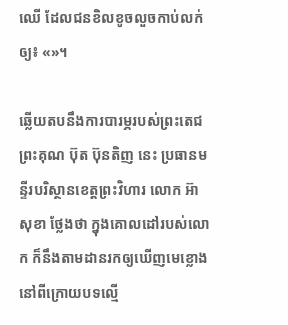ឈើ ដែលជនខិលខូចលួចកាប់លក់ឲ្យ៖ «»។

ឆ្លើយតបនឹងការបារម្ភរបស់ព្រះតេជព្រះគុណ ប៊ុត ប៊ុនតិញ នេះ ប្រធានមន្ទីរបរិស្ថានខេត្តព្រះវិហារ លោក អ៊ា សុខា ថ្លែងថា ក្នុងគោលដៅរបស់លោក ក៏នឹងតាមដានរកឲ្យឃើញមេខ្លោងនៅពីក្រោយបទល្មើ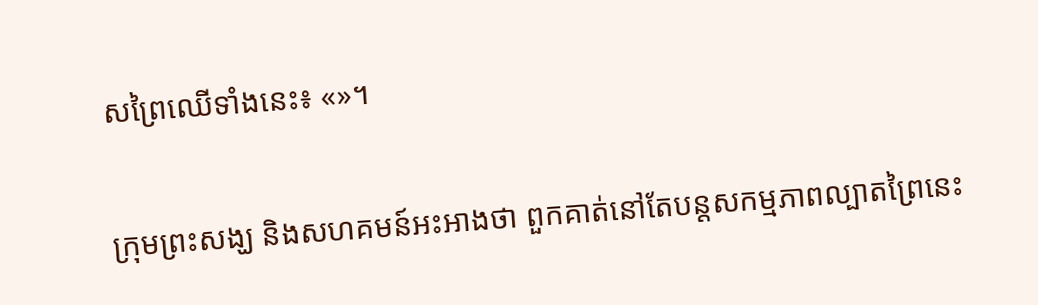សព្រៃឈើទាំងនេះ៖ «»។

ក្រុមព្រះសង្ឃ និងសហគមន៍អះអាងថា ពួកគាត់នៅតែបន្តសកម្មភាពល្បាតព្រៃនេះ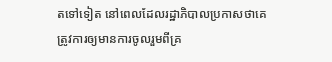តទៅទៀត នៅពេលដែលរដ្ឋាភិបាលប្រកាសថាគេត្រូវការឲ្យមានការចូលរួមពីគ្រ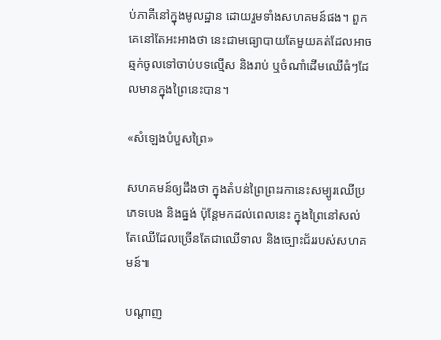ប់ភាគីនៅក្នុងមូលដ្ឋាន ដោយរួមទាំងសហគមន៍ផង។ ពួកគេនៅតែអះអាងថា នេះជាមធ្យោបាយតែមួយគត់ដែលអាចឆ្មក់ចូលទៅចាប់បទល្មើស និងរាប់ ឬចំណាំដើមឈើធំៗដែលមានក្នុងព្រៃនេះបាន។

«សំឡេងបំបួសព្រៃ»

សហគមន៍ឲ្យដឹងថា ក្នុងតំបន់ព្រៃព្រះរកានេះសម្បូរឈើប្រភេទបេង និងធ្នង់ ប៉ុន្តែមកដល់ពេលនេះ ក្នុងព្រៃនៅសល់តែឈើដែលច្រើនតែជាឈើទាល និងច្បោះជ័ររបស់សហគមន៍៕

បណ្ដាញ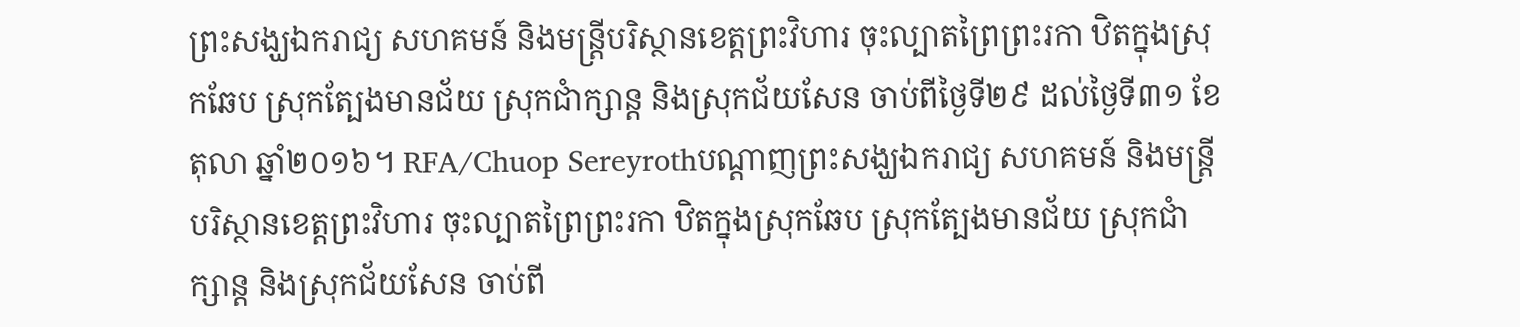ព្រះសង្ឃឯករាជ្យ សហគមន៍ និងមន្ត្រីបរិស្ថានខេត្តព្រះវិហារ ចុះល្បាតព្រៃព្រះរកា ឋិតក្នុងស្រុកឆែប ស្រុកត្បែងមានជ័យ ស្រុកជាំក្សាន្ត និងស្រុកជ័យសែន ចាប់ពីថ្ងៃទី២៩ ដល់ថ្ងៃទី៣១ ខែតុលា ឆ្នាំ២០១៦។ RFA/Chuop Sereyrothបណ្ដាញព្រះសង្ឃឯករាជ្យ សហគមន៍ និងមន្ត្រីបរិស្ថានខេត្តព្រះវិហារ ចុះល្បាតព្រៃព្រះរកា ឋិតក្នុងស្រុកឆែប ស្រុកត្បែងមានជ័យ ស្រុកជាំក្សាន្ត និងស្រុកជ័យសែន ចាប់ពី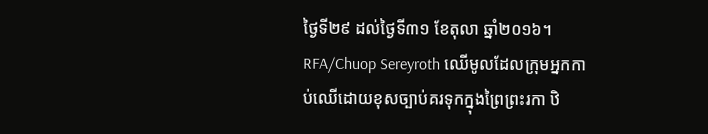ថ្ងៃទី២៩ ដល់ថ្ងៃទី៣១ ខែតុលា ឆ្នាំ២០១៦។ RFA/Chuop Sereyroth ឈើមូលដែលក្រុមអ្នកកាប់ឈើដោយខុសច្បាប់គរទុកក្នុងព្រៃព្រះរកា ឋិ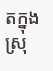តក្នុងស្រុ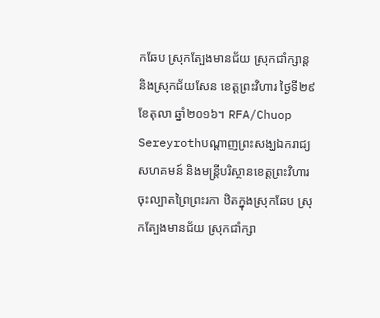កឆែប ស្រុកត្បែងមានជ័យ ស្រុកជាំក្សាន្ត និងស្រុកជ័យសែន ខេត្តព្រះវិហារ ថ្ងៃទី២៩ ខែតុលា ឆ្នាំ២០១៦។ RFA/Chuop Sereyrothបណ្ដាញព្រះសង្ឃឯករាជ្យ សហគមន៍ និងមន្ត្រីបរិស្ថានខេត្តព្រះវិហារ ចុះល្បាតព្រៃព្រះរកា ឋិតក្នុងស្រុកឆែប ស្រុកត្បែងមានជ័យ ស្រុកជាំក្សា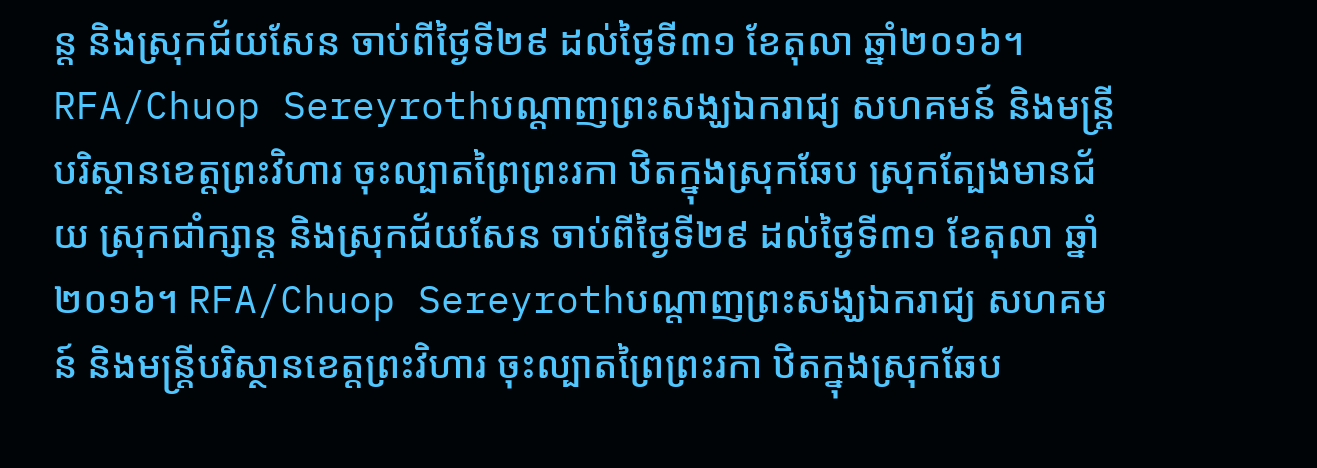ន្ត និងស្រុកជ័យសែន ចាប់ពីថ្ងៃទី២៩ ដល់ថ្ងៃទី៣១ ខែតុលា ឆ្នាំ២០១៦។ RFA/Chuop Sereyrothបណ្ដាញព្រះសង្ឃឯករាជ្យ សហគមន៍ និងមន្ត្រីបរិស្ថានខេត្តព្រះវិហារ ចុះល្បាតព្រៃព្រះរកា ឋិតក្នុងស្រុកឆែប ស្រុកត្បែងមានជ័យ ស្រុកជាំក្សាន្ត និងស្រុកជ័យសែន ចាប់ពីថ្ងៃទី២៩ ដល់ថ្ងៃទី៣១ ខែតុលា ឆ្នាំ២០១៦។ RFA/Chuop Sereyrothបណ្ដាញព្រះសង្ឃឯករាជ្យ សហគមន៍ និងមន្ត្រីបរិស្ថានខេត្តព្រះវិហារ ចុះល្បាតព្រៃព្រះរកា ឋិតក្នុងស្រុកឆែប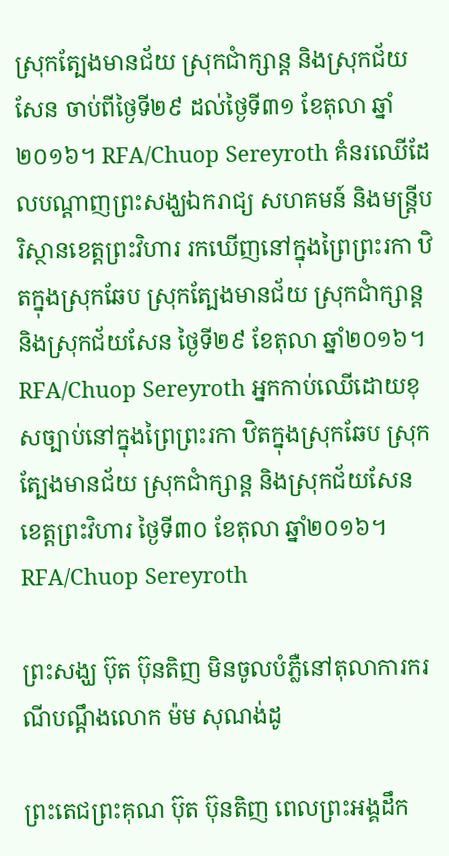ស្រុកត្បែងមានជ័យ ស្រុកជាំក្សាន្ត និងស្រុកជ័យសែន ចាប់ពីថ្ងៃទី២៩ ដល់ថ្ងៃទី៣១ ខែតុលា ឆ្នាំ២០១៦។ RFA/Chuop Sereyroth គំនរឈើដែលបណ្ដាញព្រះសង្ឃឯករាជ្យ សហគមន៍ និងមន្ត្រីបរិស្ថានខេត្តព្រះវិហារ រកឃើញនៅក្នុងព្រៃព្រះរកា ឋិតក្នុងស្រុកឆែប ស្រុកត្បែងមានជ័យ ស្រុកជាំក្សាន្ត និងស្រុកជ័យសែន ថ្ងៃទី២៩ ខែតុលា ឆ្នាំ២០១៦។ RFA/Chuop Sereyroth អ្នកកាប់ឈើដោយខុសច្បាប់នៅក្នុងព្រៃព្រះរកា ឋិតក្នុងស្រុកឆែប ស្រុកត្បែងមានជ័យ ស្រុកជាំក្សាន្ត និងស្រុកជ័យសែន ខេត្តព្រះវិហារ ថ្ងៃទី៣០ ខែតុលា ឆ្នាំ២០១៦។ RFA/Chuop Sereyroth

ព្រះសង្ឃ ប៊ុត ប៊ុនតិញ មិនចូលបំភ្លឺនៅតុលាការករណីបណ្ដឹងលោក ម៉ម សុណង់ដូ

ព្រះតេជព្រះគុណ ប៊ុត ប៊ុនតិញ ពេលព្រះអង្គដឹក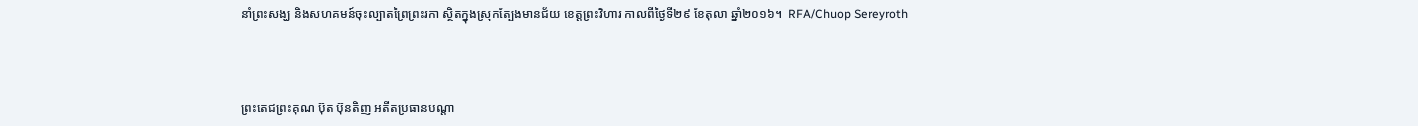នាំព្រះសង្ឃ និងសហគមន៍ចុះល្បាតព្រៃព្រះរកា ស្ថិតក្នុងស្រុកត្បែងមានជ័យ ខេត្តព្រះវិហារ កាលពីថ្ងៃទី២៩ ខែតុលា ឆ្នាំ២០១៦។  RFA/Chuop Sereyroth



ព្រះតេជព្រះគុណ ប៊ុត ប៊ុនតិញ អតីតប្រធានបណ្តា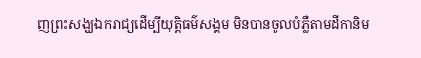ញព្រះសង្ឃឯករាជ្យដើម្បីយុត្តិធម៌សង្គម មិនបានចូលបំភ្លឺតាមដីកានិម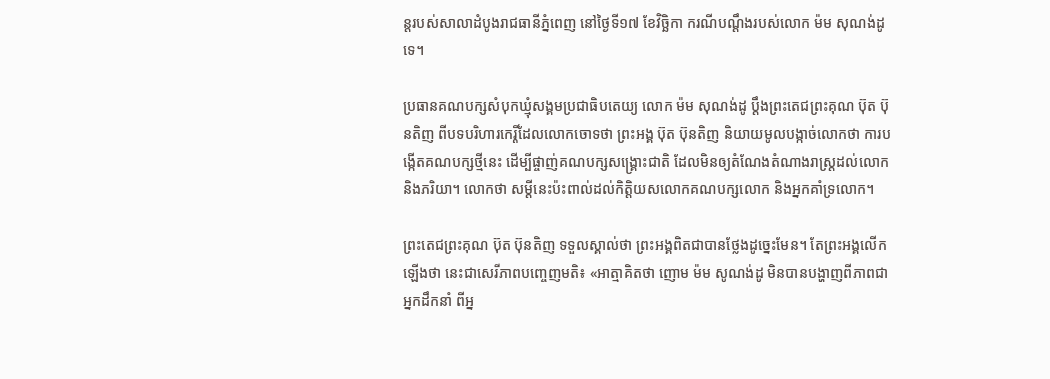ន្តរបស់សាលាដំបូងរាជធានីភ្នំពេញ នៅថ្ងៃទី១៧ ខែវិច្ឆិកា ករណីបណ្ដឹងរបស់លោក ម៉ម សុណង់ដូ ទេ។

ប្រធានគណបក្សសំបុកឃ្មុំសង្គមប្រជាធិបតេយ្យ លោក ម៉ម សុណង់ដូ ប្តឹងព្រះតេជព្រះគុណ ប៊ុត ប៊ុនតិញ ពីបទបរិហារកេរ្តិ៍ដែលលោកចោទថា ព្រះអង្គ ប៊ុត ប៊ុនតិញ និយាយមូលបង្កាច់លោកថា ការបង្កើតគណបក្សថ្មីនេះ ដើម្បីផ្ចាញ់គណបក្សសង្គ្រោះជាតិ ដែលមិនឲ្យតំណែងតំណាងរាស្ត្រដល់លោក និងភរិយា។ លោកថា សម្ដីនេះប៉ះពាល់ដល់កិត្តិយសលោកគណបក្សលោក និងអ្នកគាំទ្រលោក។

ព្រះតេជព្រះគុណ ប៊ុត ប៊ុនតិញ ទទួលស្គាល់ថា ព្រះអង្គពិតជាបានថ្លែងដូច្នេះមែន។ តែព្រះអង្គលើកឡើងថា នេះជាសេរីភាពបញ្ចេញមតិ៖ «អាត្មាគិតថា ញោម ម៉ម សូណង់ដូ មិនបានបង្ហាញពីភាពជាអ្នកដឹកនាំ ពីអ្ន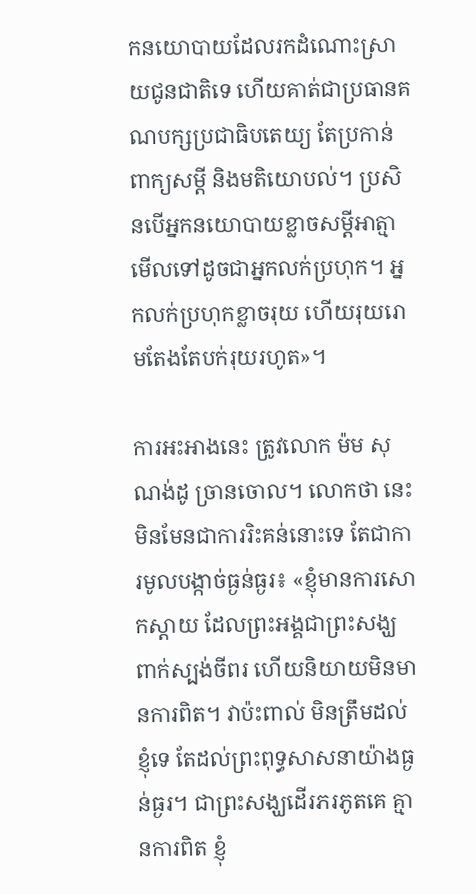កនយោបាយដែលរកដំណោះស្រាយជូនជាតិទេ ហើយគាត់ជាប្រធានគណបក្សប្រជាធិបតេយ្យ តែប្រកាន់ពាក្យសម្ដី និងមតិយោបល់។ ប្រសិនបើអ្នកនយោបាយខ្លាចសម្ដីអាត្មា មើលទៅដូចជាអ្នកលក់ប្រហុក។ អ្នកលក់ប្រហុកខ្លាចរុយ ហើយរុយរោមតែងតែបក់រុយរហូត»។

ការអះអាងនេះ ត្រូវលោក ម៉ម សុណង់ដូ ច្រានចោល។ លោកថា នេះមិនមែនជាការរិះគន់នោះទេ តែជាការមូលបង្កាច់ធ្ងន់ធ្ងរ៖ «ខ្ញុំមានការសោកស្ដាយ ដែលព្រះអង្គជាព្រះសង្ឃ ពាក់ស្បង់ចីពរ ហើយនិយាយមិនមានការពិត។ វាប៉ះពាល់ មិនត្រឹមដល់ខ្ញុំទេ តែដល់ព្រះពុទ្ធសាសនាយ៉ាងធ្ងន់ធ្ងរ។ ជាព្រះសង្ឃដើរភរភូតគេ គ្មានការពិត ខ្ញុំ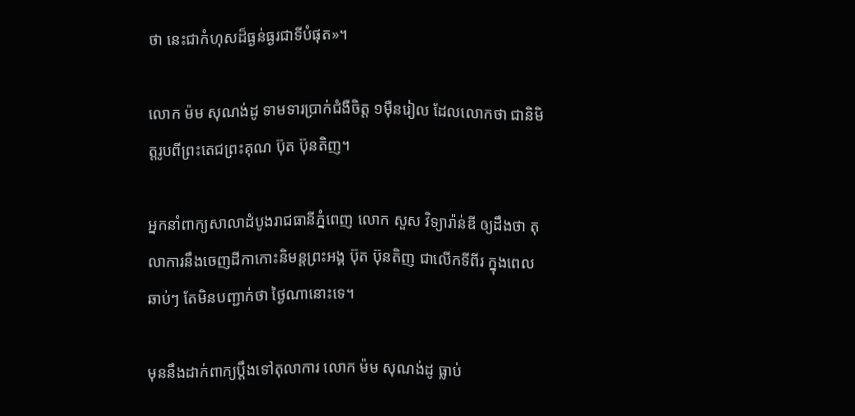ថា នេះជាកំហុសដ៏ធ្ងន់ធ្ងរជាទីបំផុត»។

លោក ម៉ម សុណង់ដូ ទាមទារប្រាក់ជំងឺចិត្ត ១ម៉ឺនរៀល ដែលលោកថា ជានិមិត្តរូបពីព្រះតេជព្រះគុណ ប៊ុត ប៊ុនតិញ។

អ្នកនាំពាក្យសាលាដំបូងរាជធានីភ្នំពេញ លោក សួស វិទ្យារ៉ាន់ឌី ឲ្យដឹងថា តុលាការនឹងចេញដីកាកោះនិមន្តព្រះអង្គ ប៊ុត ប៊ុនតិញ ជាលើកទីពីរ ក្នុងពេលឆាប់ៗ តែមិនបញ្ជាក់ថា ថ្ងៃណានោះទេ។

មុននឹងដាក់ពាក្យប្ដឹងទៅតុលាការ លោក ម៉ម សុណង់ដូ ធ្លាប់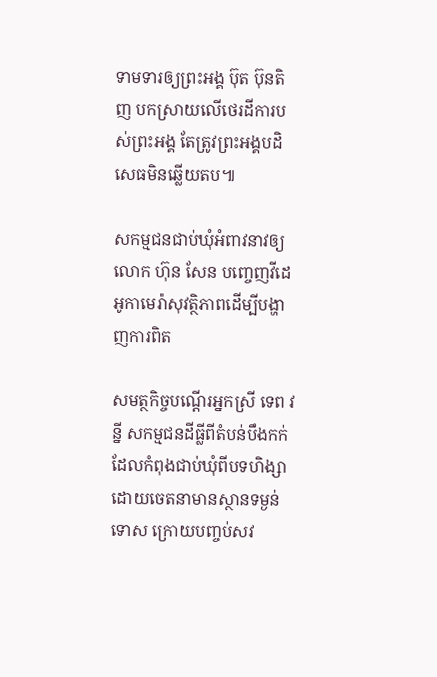ទាមទារឲ្យព្រះអង្គ ប៊ុត ប៊ុនតិញ បកស្រាយលើថេរដីការបស់ព្រះអង្គ តែត្រូវព្រះអង្គបដិសេធមិនឆ្លើយតប៕

សកម្មជនជាប់ឃុំអំពាវនាវឲ្យលោក ហ៊ុន សែន បញ្ចេញវីដេអូកាមេរ៉ាសុវត្ថិភាពដើម្បីបង្ហាញការពិត

សមត្ថកិច្ចបណ្តើរអ្នកស្រី ទេព វន្នី សកម្មជនដីធ្លីពីតំបន់បឹងកក់ដែលកំពុងជាប់ឃុំពីបទហិង្សាដោយចេតនាមានស្ថានទម្ងន់ទោស ក្រោយបញ្ចប់សវ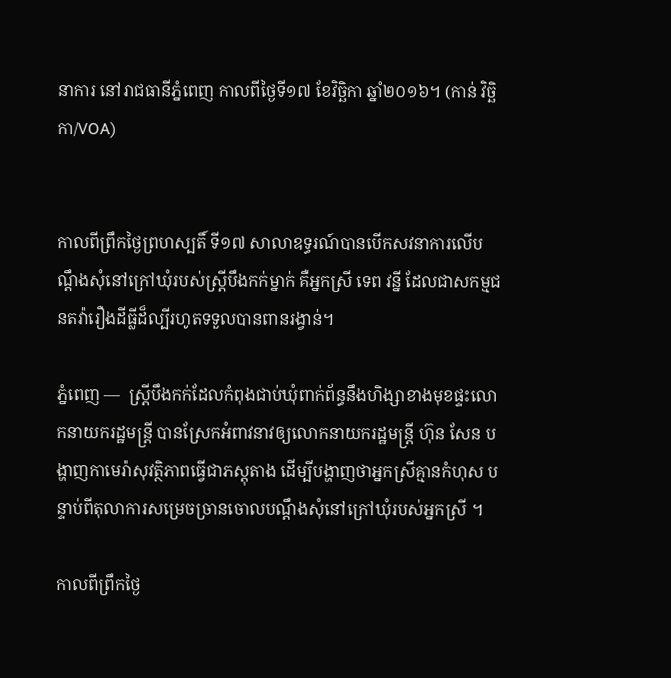នាការ នៅរាជធានីភ្នំពេញ កាលពីថ្ងៃទី១៧ ខែវិច្ឆិកា ឆ្នាំ២០១៦។ (កាន់ វិច្ឆិកា/VOA)


កាលពីព្រឹកថ្ងៃព្រហស្បតិ៍ ទី១៧ សាលាឧទ្ធរណ៍បានបើកសវនាការលើបណ្ដឹងសុំនៅក្រៅឃុំរបស់ស្ត្រីបឹងកក់ម្នាក់ គឺអ្នកស្រី ទេព វន្នី ដែលជាសកម្មជនតវ៉ារឿងដីធ្លីដ៏ល្បីរហូតទទួលបានពានរង្វាន់។

ភ្នំពេញ —  ស្ត្រីបឹងកក់ដែលកំពុងជាប់ឃុំពាក់ព័ន្ធនឹងហិង្សាខាងមុខផ្ទះលោកនាយករដ្ឋមន្ត្រី បានស្រែកអំពាវនាវឲ្យលោកនាយករដ្ឋមន្ត្រី ហ៊ុន សែន បង្ហាញកាមេរ៉ាសុវត្ថិភាពធ្វើជាភស្តុតាង ដើម្បីបង្ហាញថាអ្នកស្រីគ្មានកំហុស បន្ទាប់ពីតុលាការសម្រេចច្រានចោលបណ្ដឹងសុំនៅក្រៅឃុំរបស់អ្នកស្រី ។

កាលពីព្រឹកថ្ងៃ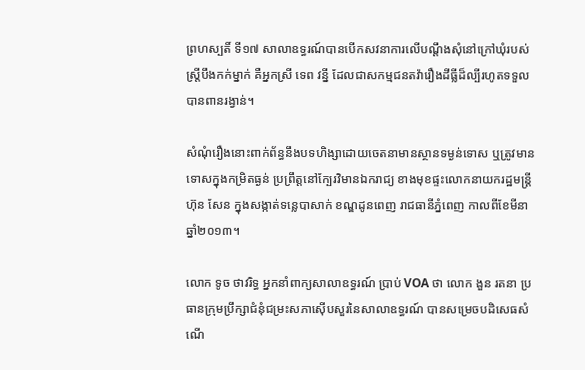ព្រហស្បតិ៍ ទី១៧ សាលាឧទ្ធរណ៍បានបើកសវនាការលើបណ្ដឹងសុំនៅក្រៅឃុំរបស់ស្ត្រីបឹងកក់ម្នាក់ គឺអ្នកស្រី ទេព វន្នី ដែលជាសកម្មជនតវ៉ារឿងដីធ្លីដ៏ល្បីរហូតទទួលបានពានរង្វាន់។

សំណុំរឿងនោះពាក់ព័ន្ធនឹងបទហិង្សាដោយចេតនាមានស្ថានទម្ងន់ទោស ឬត្រូវមានទោសក្នុងកម្រិតធ្ងន់ ប្រព្រឹត្តនៅក្បែរវិមានឯករាជ្យ ខាងមុខផ្ទះលោកនាយករដ្ឋមន្ត្រី ហ៊ុន សែន ក្នុងសង្កាត់ទន្លេបាសាក់ ខណ្ឌដូនពេញ រាជធានីភ្នំពេញ កាលពីខែមីនា ឆ្នាំ២០១៣។

លោក ទូច ថាវរិទ្ធ អ្នកនាំពាក្យសាលាឧទ្ធរណ៍ ប្រាប់ VOA ថា លោក ងួន រតនា ប្រធានក្រុមប្រឹក្សាជំនុំជម្រះសភាស៊ើបសួរនៃសាលាឧទ្ធរណ៍ បានសម្រេចបដិសេធសំណើ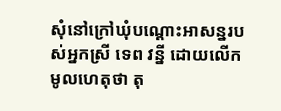សុំនៅក្រៅឃុំបណ្ដោះអាសន្នរបស់អ្នកស្រី ទេព វន្នី ដោយលើកមូលហេតុថា តុ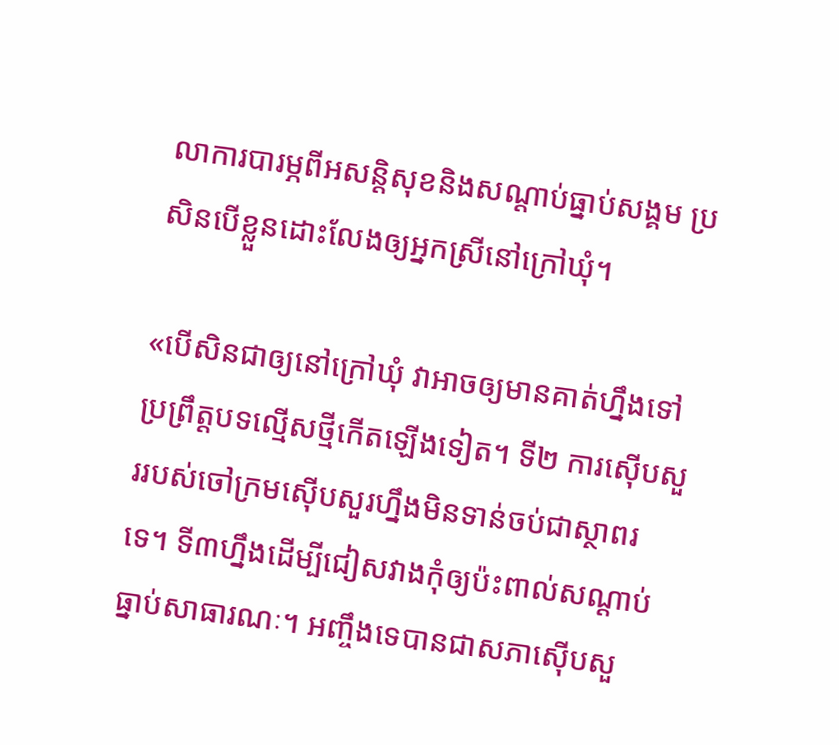លាការបារម្ភពីអសន្តិសុខនិងសណ្ដាប់ធ្នាប់សង្គម ប្រសិនបើខ្លួនដោះលែងឲ្យអ្នកស្រីនៅក្រៅឃុំ។

«បើសិនជាឲ្យនៅក្រៅឃុំ វាអាចឲ្យមានគាត់ហ្នឹងទៅប្រព្រឹត្តបទល្មើសថ្មីកើតឡើងទៀត។ ទី២ ការស៊ើបសួររបស់ចៅក្រមស៊ើបសួរហ្នឹងមិនទាន់ចប់ជាស្ថាពរទេ។ ទី៣ហ្នឹងដើម្បីជៀសវាងកុំឲ្យប៉ះពាល់សណ្ដាប់ធ្នាប់សាធារណៈ។ អញ្ចឹងទេបានជាសភាស៊ើបសួ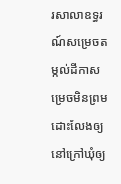រសាលាឧទ្ធរណ៍សម្រេចតម្កល់ដីកាសម្រេចមិនព្រមដោះលែងឲ្យនៅក្រៅឃុំឲ្យ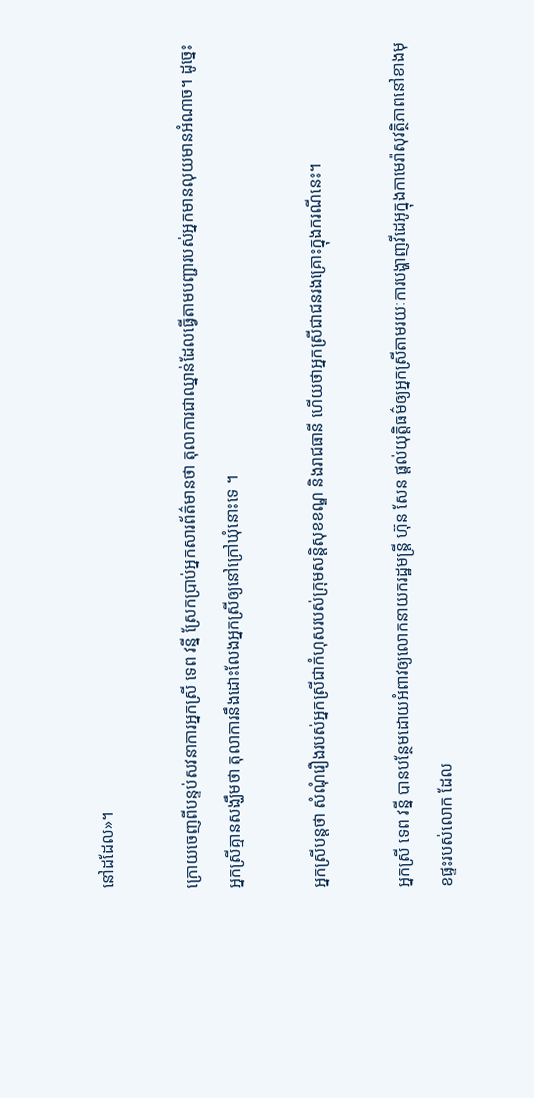នៅដដែល»។

ក្រោយចេញពីបន្ទប់សវនាការអ្នកស្រី ទេព វន្នី ស្រែកប្រាប់អ្នកសារព័ត៌មានថា តុលាការជាឈ្នាន់ដែលធ្វើតាមបញ្ជារបស់អ្នកមានលុយមានអំណាច។ ដូច្នេះ អ្នកស្រីគ្មានសង្ឃឹមថា តុលាការនឹងដោះលែងអ្នកស្រីឲ្យនៅក្រៅឃុំនោះទេ ។

អ្នកស្រីបន្តថា សំណុំរឿងរបស់អ្នកស្រីជាកំហុសរបស់ក្រុមសន្តិសុខខណ្ឌ និងរាជធានី ហើយថាអ្នកស្រីជាជនរងគ្រោះក្នុងករណីនេះ។

អ្នកស្រី ទេព វន្នី បានបន្ថែមដោយអំពាវឲ្យលោកនាយករដ្ឋមន្ត្រី ហ៊ុន សែន ផ្ដល់យុត្តិធម៌ឲ្យអ្នកស្រីតាមរយៈការបង្ហាញវីដេអូក្នុងកាមេរ៉ាសុវត្ថិភាពនៅខាងមុខផ្ទះរបស់លោក ដែល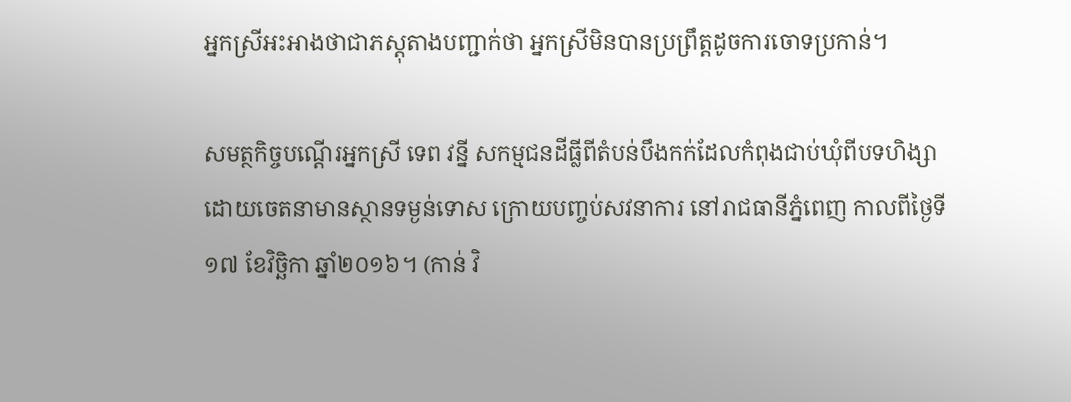អ្នកស្រីអះអាងថាជាភស្តុតាងបញ្ជាក់ថា អ្នកស្រីមិនបានប្រព្រឹត្តដូចការចោទប្រកាន់។

សមត្ថកិច្ចបណ្តើរអ្នកស្រី ទេព វន្នី សកម្មជនដីធ្លីពីតំបន់បឹងកក់ដែលកំពុងជាប់ឃុំពីបទហិង្សាដោយចេតនាមានស្ថានទម្ងន់ទោស ក្រោយបញ្ចប់សវនាការ នៅរាជធានីភ្នំពេញ កាលពីថ្ងៃទី១៧ ខែវិច្ឆិកា ឆ្នាំ២០១៦។ (កាន់ វិ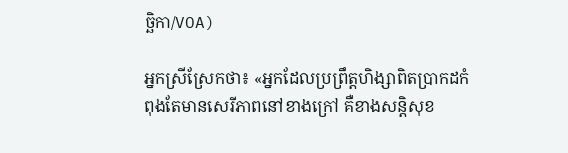ច្ឆិកា/VOA)

អ្នកស្រីស្រែកថា៖ «អ្នកដែលប្រព្រឹត្តហិង្សាពិតប្រាកដកំពុងតែមានសេរីភាពនៅខាងក្រៅ គឺខាងសន្តិសុខ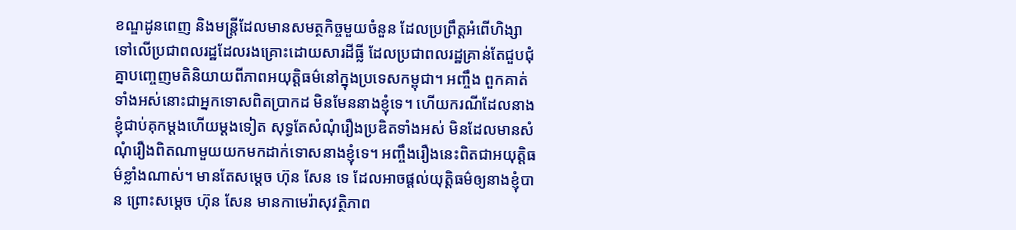ខណ្ឌដូនពេញ និងមន្ត្រីដែលមានសមត្ថកិច្ចមួយចំនួន ដែលប្រព្រឹត្តអំពើហិង្សាទៅលើប្រជាពលរដ្ឋដែលរងគ្រោះដោយសារដីធ្លី ដែលប្រជាពលរដ្ឋគ្រាន់តែជួបជុំគ្នាបញ្ចេញមតិនិយាយពីភាពអយុត្តិធម៌នៅក្នុងប្រទេសកម្ពុជា។ អញ្ចឹង ពួកគាត់ទាំងអស់នោះជាអ្នកទោសពិតប្រាកដ មិនមែននាងខ្ញុំទេ។ ហើយករណីដែលនាងខ្ញុំជាប់គុកម្ដងហើយម្ដងទៀត សុទ្ធតែសំណុំរឿងប្រឌិតទាំងអស់ មិនដែលមានសំណុំរឿងពិតណាមួយយកមកដាក់ទោសនាងខ្ញុំទេ។ អញ្ចឹងរឿងនេះពិតជាអយុត្តិធម៌ខ្លាំងណាស់។ មានតែសម្ដេច ហ៊ុន សែន ទេ ដែលអាចផ្ដល់យុត្តិធម៌ឲ្យនាងខ្ញុំបាន ព្រោះសម្ដេច ហ៊ុន សែន មានកាមេរ៉ាសុវត្ថិភាព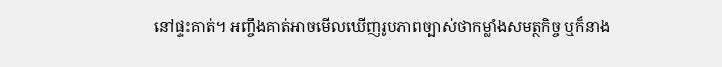នៅផ្ទះគាត់។ អញ្ចឹងគាត់អាចមើលឃើញរូបភាពច្បាស់ថាកម្លាំងសមត្ថកិច្ច ឬក៏នាង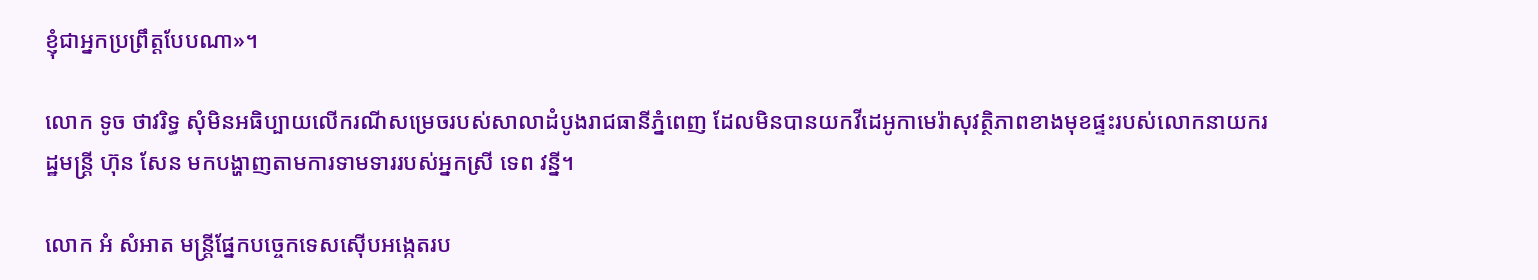ខ្ញុំជាអ្នកប្រព្រឹត្តបែបណា»។

លោក ទូច ថាវរិទ្ធ សុំមិនអធិប្បាយលើករណីសម្រេចរបស់សាលាដំបូងរាជធានីភ្នំពេញ ដែលមិនបានយកវីដេអូកាមេរ៉ាសុវត្ថិភាពខាងមុខផ្ទះរបស់លោកនាយករដ្ឋមន្ត្រី ហ៊ុន សែន មកបង្ហាញតាមការទាមទាររបស់អ្នកស្រី ទេព វន្នី។

លោក អំ សំអាត មន្ត្រីផ្នែកបច្ចេកទេសស៊ើបអង្កេតរប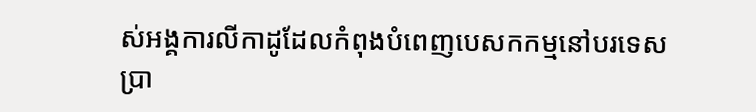ស់អង្គការលីកាដូដែលកំពុងបំពេញបេសកកម្មនៅបរទេស ប្រា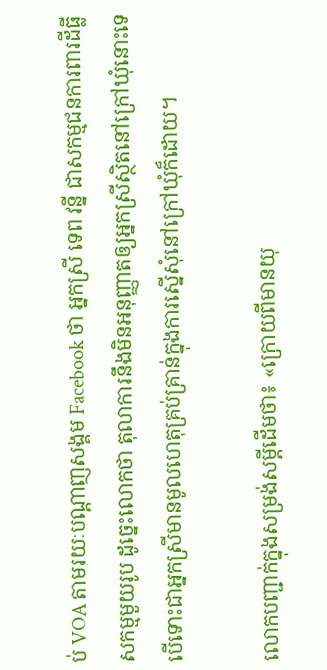ប់ VOA តាមរយៈបណ្ដាញសង្គម Facebook ថា អ្នកស្រី ទេព វន្នី ជាសកម្មជនការពារដីធ្លីសកម្មមួយរូប ដូច្នេះលោកថា តុលាការនឹងមិនអនុញ្ញាតឲ្យអ្នកស្រីស្ថិតនៅក្រៅឃុំនោះទេ បើទោះជាអ្នកស្រីមានមូលហេតុគ្រប់គ្រាន់ក្នុងការស្នើសុំនៅក្រៅឃុំក៏ដោយ។

លោកបញ្ជាក់ក្នុងសម្រង់សម្ដីដើមថា៖ «ក្រោយពីមានយុ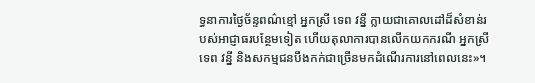ទ្ធនាការថ្ងៃច័ន្ទពណ៌ខ្មៅ អ្នកស្រី ទេព វន្នី ក្លាយជាគោលដៅដ៏សំខាន់របស់អាជ្ញាធរបន្ថែមទៀត ហើយតុលាការបានលើកយកករណី អ្នកស្រី ទេព វន្នី និងសកម្មជនបឹងកក់ជាច្រើនមកដំណើរការនៅពេលនេះ»។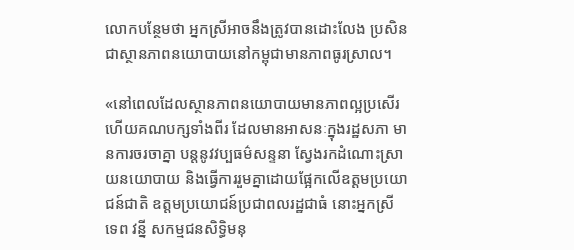លោកបន្ថែមថា អ្នកស្រីអាចនឹងត្រូវបានដោះលែង ប្រសិនជាស្ថានភាពនយោបាយនៅកម្ពុជាមានភាពធូរស្រាល។

«នៅពេលដែលស្ថានភាពនយោបាយមានភាពល្អប្រសើរ ហើយគណបក្សទាំងពីរ ដែលមានអាសនៈក្នុងរដ្ឋសភា មានការចរចាគ្នា បន្តនូវវប្បធម៌សន្ទនា ស្វែងរកដំណោះស្រាយនយោបាយ និងធ្វើការរួមគ្នាដោយផ្អែកលើឧត្ដមប្រយោជន៍ជាតិ ឧត្ដមប្រយោជន៍ប្រជាពលរដ្ឋជាធំ នោះអ្នកស្រី ទេព វន្នី សកម្មជនសិទ្ធិមនុ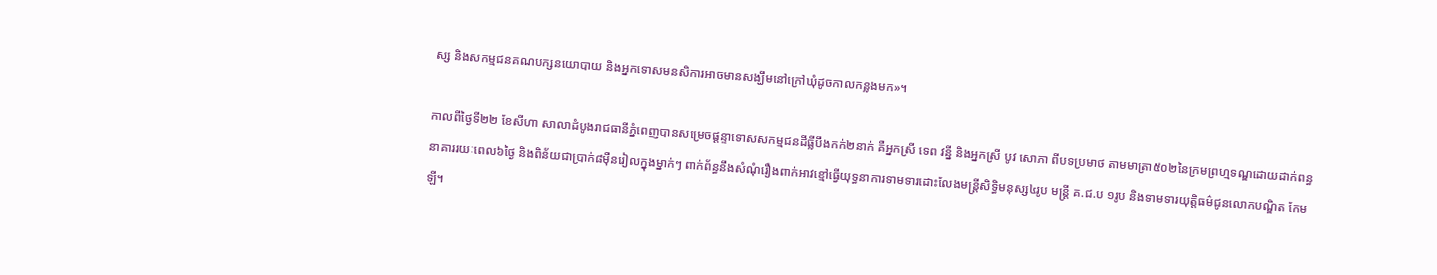ស្ស និងសកម្មជនគណបក្សនយោបាយ និងអ្នកទោសមនសិការអាចមានសង្ឃឹមនៅក្រៅឃុំដូចកាលកន្លងមក»។

កាលពីថ្ងៃទី២២ ខែសីហា សាលាដំបូងរាជធានីភ្នំពេញបានសម្រេចផ្ដន្ទាទោសសកម្មជនដីធ្លីបឹងកក់២នាក់ គឺអ្នកស្រី ទេព វន្នី និងអ្នកស្រី បូវ សោភា ពីបទប្រមាថ តាមមាត្រា៥០២នៃក្រមព្រហ្មទណ្ឌដោយដាក់ពន្ធនាគាររយៈពេល៦ថ្ងៃ និងពិន័យជាប្រាក់៨ម៉ឺនរៀលក្នុងម្នាក់ៗ ពាក់ព័ន្ធនឹងសំណុំរឿងពាក់អាវខ្មៅធ្វើយុទ្ធនាការទាមទារដោះលែងមន្ត្រីសិទ្ធិមនុស្ស៤រូប មន្ត្រី គ.ជ.ប ១រូប និងទាមទារយុត្តិធម៌ជូនលោកបណ្ឌិត កែម ឡី។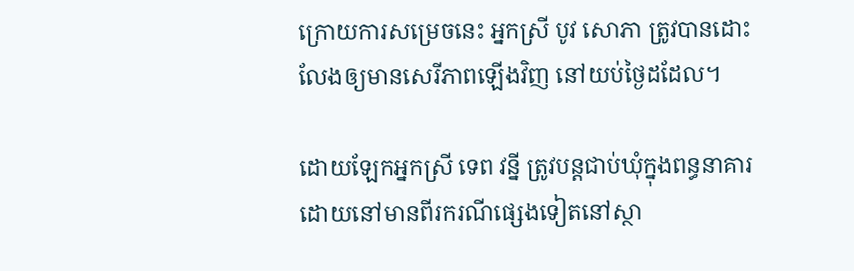ក្រោយការសម្រេចនេះ អ្នកស្រី បូវ សោភា ត្រូវបានដោះលែងឲ្យមានសេរីភាពឡើងវិញ នៅយប់ថ្ងៃដដែល។

ដោយឡែកអ្នកស្រី ទេព វន្នី ត្រូវបន្តជាប់ឃុំក្នុងពន្ធនាគារ ដោយនៅមានពីរករណីផ្សេងទៀតនៅស្ថា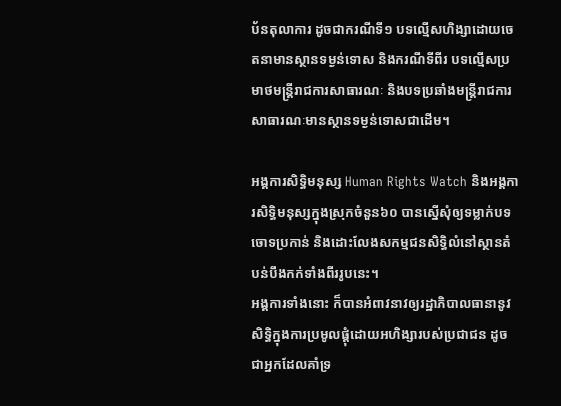ប័នតុលាការ ដូចជាករណីទី១ បទល្មើសហិង្សាដោយចេតនាមានស្ថានទម្ងន់ទោស និងករណីទីពីរ បទល្មើសប្រមាថមន្ត្រីរាជការសាធារណៈ និងបទប្រឆាំងមន្ត្រីរាជការសាធារណៈមានស្ថានទម្ងន់ទោសជាដើម។

អង្គការសិទ្ធិមនុស្ស Human Rights Watch និងអង្គការសិទ្ធិមនុស្សក្នុងស្រុកចំនួន៦០ បានស្នើសុំឲ្យទម្លាក់បទចោទប្រកាន់ និងដោះលែងសកម្មជនសិទ្ធិលំនៅស្ថានតំបន់បឹងកក់ទាំងពីររូបនេះ។
អង្គការទាំងនោះ ក៏បានអំពាវនាវឲ្យរដ្ឋាភិបាលធានានូវសិទ្ធិក្នុងការប្រមូលផ្ដុំដោយអហិង្សារបស់ប្រជាជន ដូចជាអ្នកដែលគាំទ្រ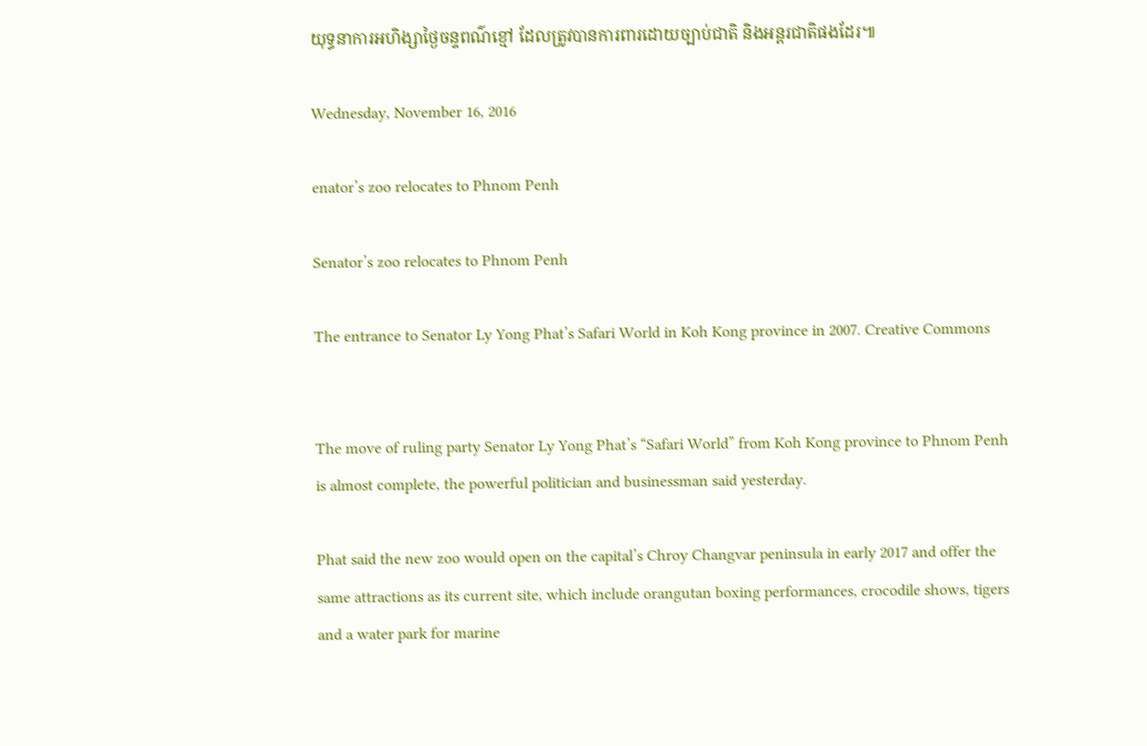យុទ្ធនាការអហិង្សាថ្ងៃចន្ទពណ៌ខ្មៅ ដែលត្រូវបានការពារដោយច្បាប់ជាតិ និងអន្តរជាតិផងដែរ៕

Wednesday, November 16, 2016

enator’s zoo relocates to Phnom Penh

Senator’s zoo relocates to Phnom Penh

The entrance to Senator Ly Yong Phat’s Safari World in Koh Kong province in 2007. Creative Commons


The move of ruling party Senator Ly Yong Phat’s “Safari World” from Koh Kong province to Phnom Penh is almost complete, the powerful politician and businessman said yesterday.

Phat said the new zoo would open on the capital’s Chroy Changvar peninsula in early 2017 and offer the same attractions as its current site, which include orangutan boxing performances, crocodile shows, tigers and a water park for marine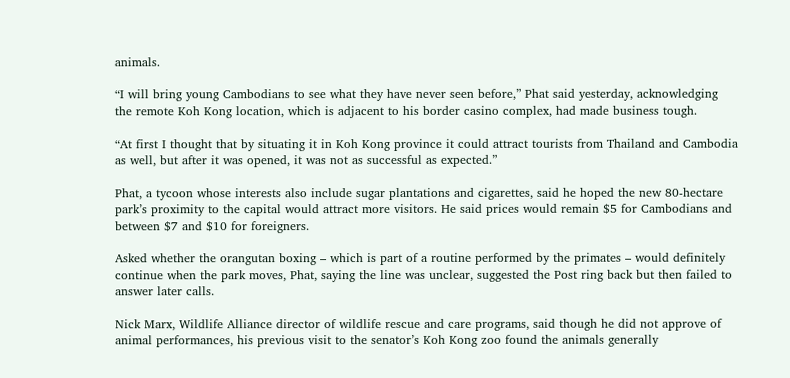animals.

“I will bring young Cambodians to see what they have never seen before,” Phat said yesterday, acknowledging the remote Koh Kong location, which is adjacent to his border casino complex, had made business tough.

“At first I thought that by situating it in Koh Kong province it could attract tourists from Thailand and Cambodia as well, but after it was opened, it was not as successful as expected.”

Phat, a tycoon whose interests also include sugar plantations and cigarettes, said he hoped the new 80-hectare park’s proximity to the capital would attract more visitors. He said prices would remain $5 for Cambodians and between $7 and $10 for foreigners.

Asked whether the orangutan boxing – which is part of a routine performed by the primates – would definitely continue when the park moves, Phat, saying the line was unclear, suggested the Post ring back but then failed to answer later calls.

Nick Marx, Wildlife Alliance director of wildlife rescue and care programs, said though he did not approve of animal performances, his previous visit to the senator’s Koh Kong zoo found the animals generally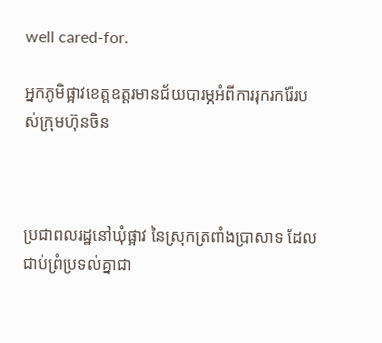well cared-for.

អ្នកភូមិផ្អាវខេត្តឧត្តរមានជ័យបារម្ភអំពីការរុករករ៉ែរបស់ក្រុមហ៊ុនចិន



ប្រជាពលរដ្ឋនៅឃុំផ្អាវ នៃស្រុកត្រពាំងប្រាសាទ ដែលជាប់ព្រំប្រទល់គ្នាជា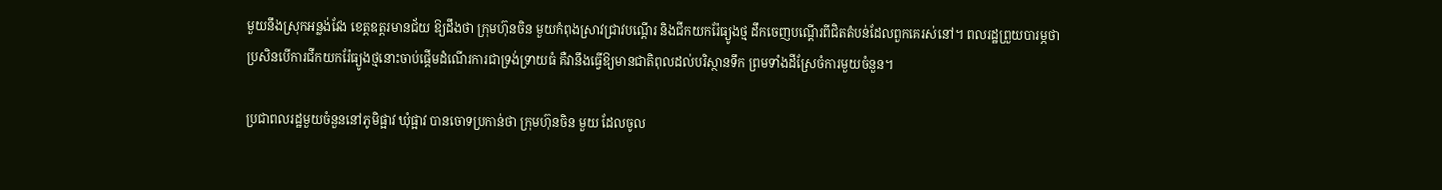មួយនឹងស្រុកអន្លង់វែង ខេត្តឧត្តរមានជ័យ ឱ្យដឹងថា ក្រុមហ៊ុនចិន មួយកំពុងស្រាវជ្រាវបណ្ដើរ និងជីកយករ៉ែធ្យូងថ្ម ដឹកចេញបណ្ដើរពីជិតតំបន់ដែលពួកគេរស់នៅ។ ពលរដ្ឋព្រួយបារម្ភថា ប្រសិនបើការជីកយករ៉ែធ្យូងថ្មនោះចាប់ផ្ដើមដំណើរការជាទ្រង់ទ្រាយធំ គឺវានឹងធ្វើឱ្យមានជាតិពុលដល់បរិស្ថានទឹក ព្រមទាំងដីស្រែចំការមួយចំនួន។

ប្រជាពលរដ្ឋមួយចំនួននៅភូមិផ្អាវ ឃុំផ្អាវ បានចោទប្រកាន់ថា ក្រុមហ៊ុនចិន មួយ ដែលចូល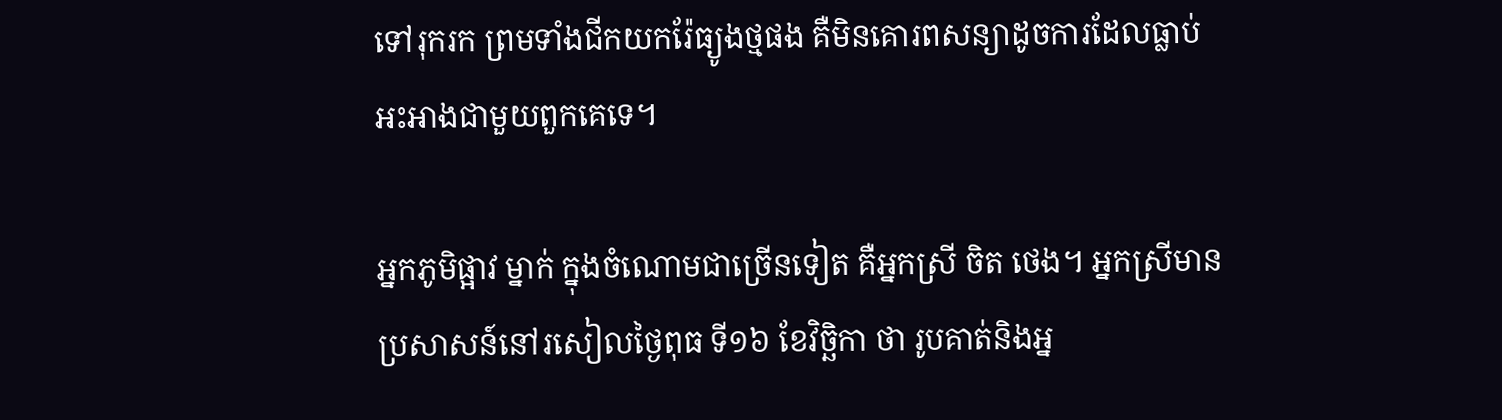ទៅរុករក ព្រមទាំងជីកយករ៉ែធ្យូងថ្មផង គឺមិនគោរពសន្យាដូចការដែលធ្លាប់អះអាងជាមួយពួកគេទេ។

អ្នកភូមិផ្អាវ ម្នាក់ ក្នុងចំណោមជាច្រើនទៀត គឺអ្នកស្រី ចិត ថេង។ អ្នកស្រីមានប្រសាសន៍នៅរសៀលថ្ងៃពុធ ទី១៦ ខែវិច្ឆិកា ថា រូបគាត់និងអ្ន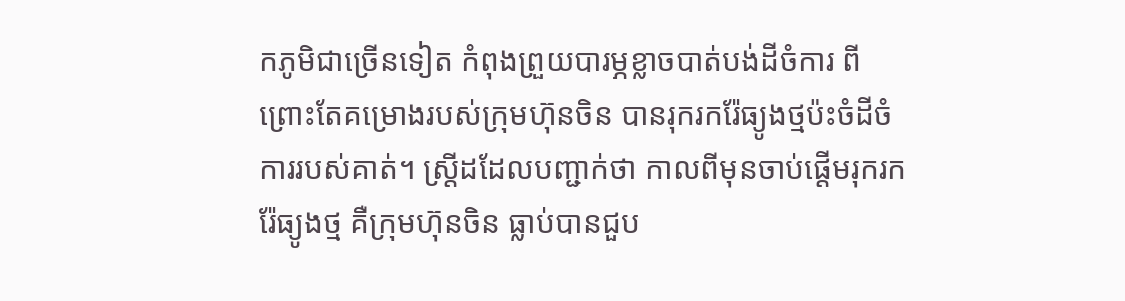កភូមិជាច្រើនទៀត កំពុងព្រួយបារម្ភខ្លាចបាត់បង់ដីចំការ ពីព្រោះតែគម្រោងរបស់ក្រុមហ៊ុនចិន បានរុករករ៉ែធ្យូងថ្មប៉ះចំដីចំការរបស់គាត់។ ស្ត្រីដដែលបញ្ជាក់ថា កាលពីមុនចាប់ផ្ដើមរុករករ៉ែធ្យូងថ្ម គឺក្រុមហ៊ុនចិន ធ្លាប់បានជួប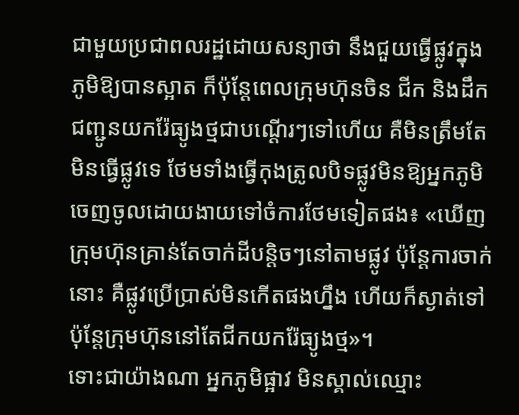ជាមួយប្រជាពលរដ្ឋដោយសន្យាថា នឹងជួយធ្វើផ្លូវក្នុងភូមិឱ្យបានស្អាត ក៏ប៉ុន្តែពេលក្រុមហ៊ុនចិន ជីក និងដឹកជញ្ជូនយករ៉ែធ្យូងថ្មជាបណ្ដើរៗទៅហើយ គឺមិនត្រឹមតែមិនធ្វើផ្លូវទេ ថែមទាំងធ្វើកុងត្រូលបិទផ្លូវមិនឱ្យអ្នកភូមិចេញចូលដោយងាយទៅចំការថែមទៀតផង៖ «ឃើញក្រុមហ៊ុនគ្រាន់តែចាក់ដីបន្តិចៗនៅតាមផ្លូវ ប៉ុន្តែការចាក់នោះ គឺផ្លូវប្រើប្រាស់មិនកើតផងហ្នឹង ហើយក៏ស្ងាត់ទៅ ប៉ុន្តែក្រុមហ៊ុននៅតែជីកយករ៉ែធ្យូងថ្ម»។
ទោះជាយ៉ាងណា អ្នកភូមិផ្អាវ មិនស្គាល់ឈ្មោះ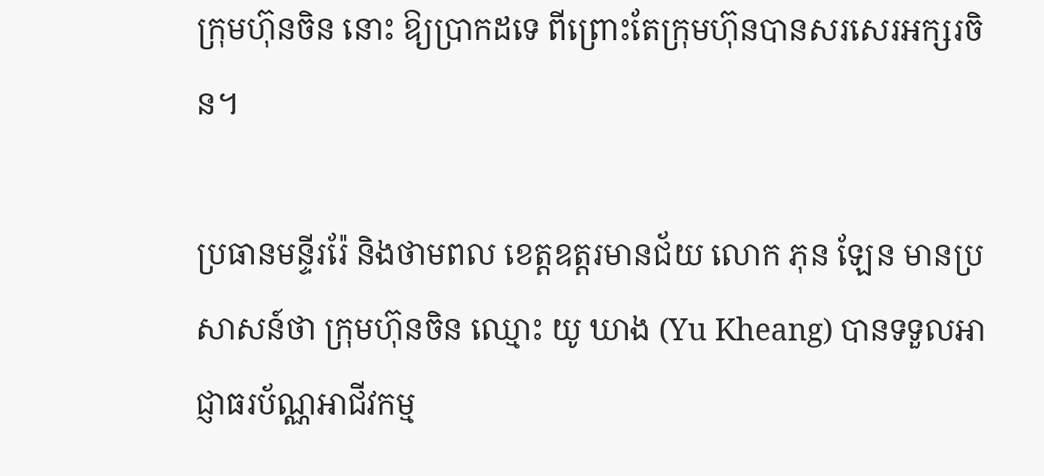ក្រុមហ៊ុនចិន នោះ ឱ្យប្រាកដទេ ពីព្រោះតែក្រុមហ៊ុនបានសរសេរអក្សរចិន។

ប្រធានមន្ទីររ៉ែ និងថាមពល ខេត្តឧត្តរមានជ័យ លោក ភុន ឡែន មានប្រសាសន៍ថា ក្រុមហ៊ុនចិន ឈ្មោះ យូ ឃាង (Yu Kheang) បានទទួលអាជ្ញាធរប័ណ្ណអាជីវកម្ម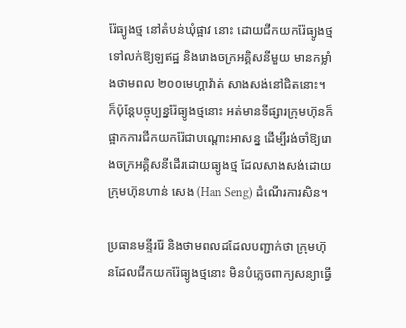រ៉ែធ្យូងថ្ម នៅតំបន់ឃុំផ្អាវ នោះ ដោយជីកយករ៉ែធ្យូងថ្ម ទៅលក់ឱ្យឡឥដ្ឋ និងរោងចក្រអគ្គិសនីមួយ មានកម្លាំងថាមពល ២០០មេហ្គាវ៉ាត់ សាងសង់នៅជិតនោះ។ ក៏ប៉ុន្តែបច្ចុប្បន្នរ៉ែធ្យូងថ្មនោះ អត់មានទីផ្សារក្រុមហ៊ុនក៏ផ្អាកការជីកយករ៉ែជាបណ្ដោះអាសន្ន ដើម្បីរង់ចាំឱ្យរោងចក្រអគ្គិសនីដើរដោយធ្យូងថ្ម ដែលសាងសង់ដោយក្រុមហ៊ុនហាន់ សេង (Han Seng) ដំណើរការសិន។

ប្រធានមន្ទីររ៉ែ និងថាមពលដដែលបញ្ជាក់ថា ក្រុមហ៊ុនដែលជីកយករ៉ែធ្យូងថ្មនោះ មិនបំភ្លេចពាក្យសន្យាធ្វើ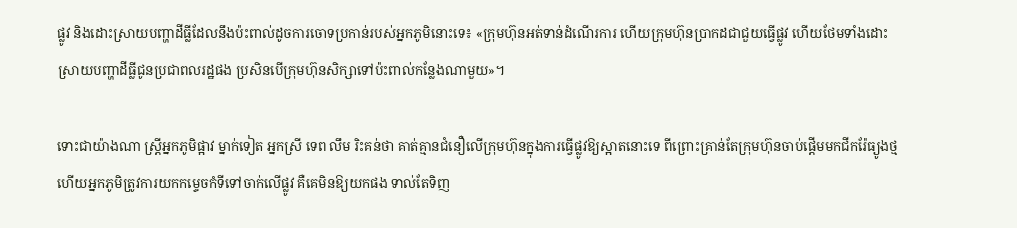ផ្លូវ និងដោះស្រាយបញ្ហាដីធ្លីដែលនឹងប៉ះពាល់ដូចការចោទប្រកាន់របស់អ្នកភូមិនោះទេ៖ «ក្រុមហ៊ុនអត់ទាន់ដំណើរការ ហើយក្រុមហ៊ុនប្រាកដជាជួយធ្វើផ្លូវ ហើយថែមទាំងដោះស្រាយបញ្ហាដីធ្លីជូនប្រជាពលរដ្ឋផង ប្រសិនបើក្រុមហ៊ុនសិក្សាទៅប៉ះពាល់កន្លែងណាមួយ»។

ទោះជាយ៉ាងណា ស្ត្រីអ្នកភូមិផ្អាវ ម្នាក់ទៀត អ្នកស្រី ទេព លឹម រិះគន់ថា គាត់គ្មានជំនឿលើក្រុមហ៊ុនក្នុងការធ្វើផ្លូវឱ្យស្អាតនោះទេ ពីព្រោះគ្រាន់តែក្រុមហ៊ុនចាប់ផ្ដើមមកជីករ៉ែធ្យូងថ្ម ហើយអ្នកភូមិត្រូវការយកកម្ទេចកំទីទៅចាក់លើផ្លូវ គឺគេមិនឱ្យយកផង ទាល់តែទិញ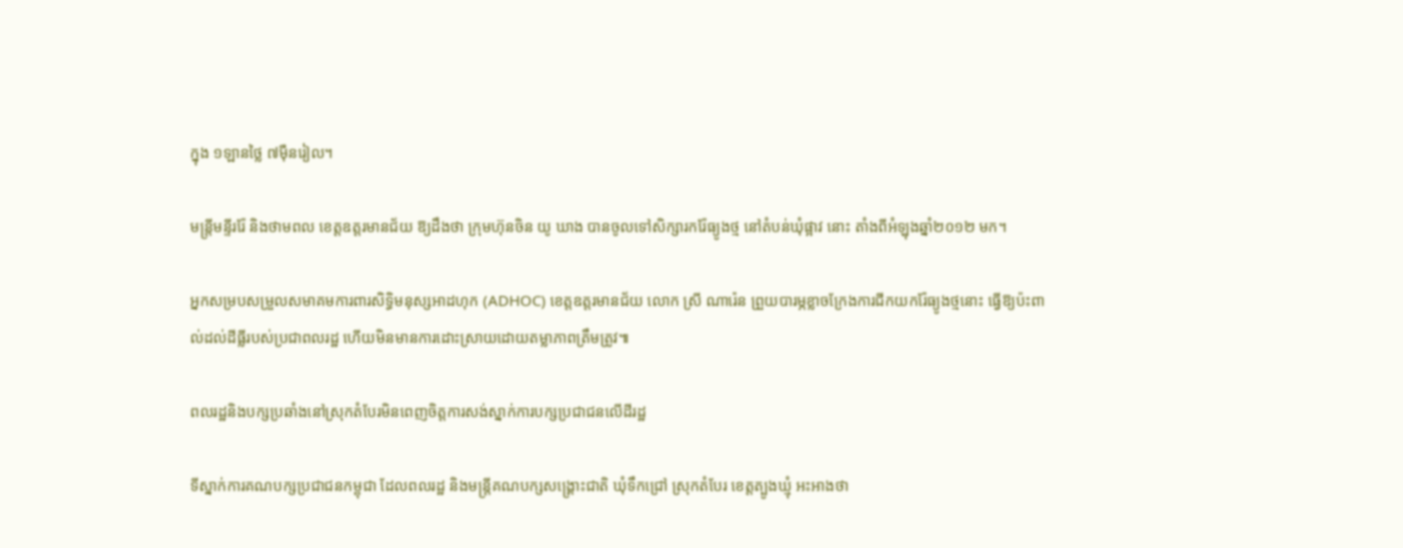ក្នុង ១ឡានថ្លៃ ៧ម៉ឺនរៀល។

មន្ត្រីមន្ទីររ៉ែ និងថាមពល ខេត្តឧត្តរមានជ័យ ឱ្យដឹងថា ក្រុមហ៊ុនចិន យូ ឃាង បានចូលទៅសិក្សារករ៉ែធ្យូងថ្ម នៅតំបន់ឃុំផ្អាវ នោះ តាំងពីអំឡុងឆ្នាំ២០១២ មក។

អ្នកសម្របសម្រួលសមាគមការពារសិទ្ធិមនុស្សអាដហុក (ADHOC) ខេត្តឧត្តរមានជ័យ លោក ស្រី ណារ៉េន ព្រួយបារម្ភខ្លាចក្រែងការជីកយករ៉ែធ្យូងថ្មនោះ ធ្វើឱ្យប៉ះពាល់ដល់ដីធ្លីរបស់ប្រជាពលរដ្ឋ ហើយមិនមានការដោះស្រាយដោយតម្លាភាពត្រឹមត្រូវ៕

ពលរដ្ឋនិងបក្សប្រឆាំងនៅស្រុកតំបែរមិនពេញចិត្តការសង់ស្នាក់ការបក្សប្រជាជនលើដីរដ្ឋ

ទីស្នាក់ការគណបក្សប្រជាជនកម្ពុជា ដែលពលរដ្ឋ និងមន្ត្រីគណបក្សសង្គ្រោះជាតិ ឃុំទឹកជ្រៅ ស្រុកតំបែរ ខេត្តត្បូងឃ្មុំ អះអាងថា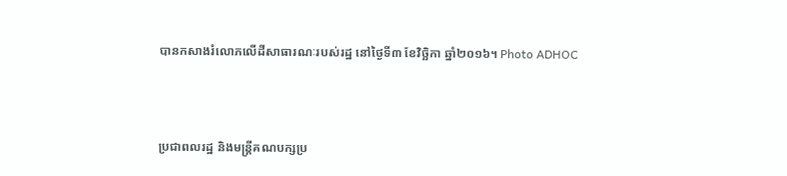បានកសាងរំលោភលើដីសាធារណៈរបស់រដ្ឋ នៅថ្ងៃទី៣ ខែវិច្ឆិកា ឆ្នាំ២០១៦។ Photo ADHOC



ប្រជាពលរដ្ឋ និងមន្ត្រីគណបក្សប្រ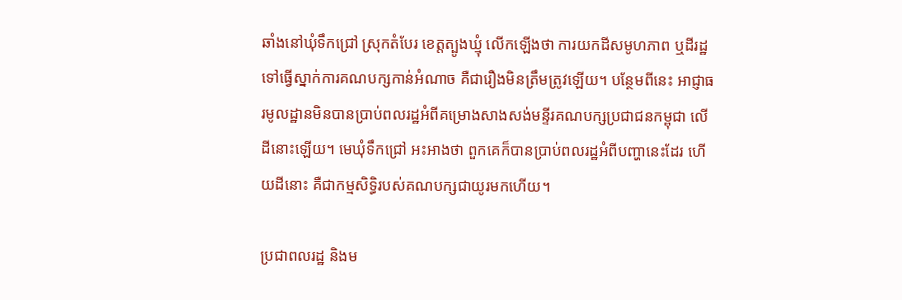ឆាំងនៅឃុំទឹកជ្រៅ ស្រុកតំបែរ ខេត្តត្បូងឃ្មុំ លើកឡើងថា ការយកដីសមូហភាព ឬដីរដ្ឋទៅធ្វើស្នាក់ការគណបក្សកាន់អំណាច គឺជារឿងមិនត្រឹមត្រូវឡើយ។ បន្ថែមពីនេះ អាជ្ញាធរមូលដ្ឋានមិនបានប្រាប់ពលរដ្ឋអំពីគម្រោងសាងសង់មន្ទីរគណបក្សប្រជាជនកម្ពុជា លើដីនោះឡើយ។ មេឃុំទឹកជ្រៅ អះអាងថា ពួកគេក៏បានប្រាប់ពលរដ្ឋអំពីបញ្ហានេះដែរ ហើយដីនោះ គឺជាកម្មសិទ្ធិរបស់គណបក្សជាយូរមកហើយ។

ប្រជាពលរដ្ឋ និងម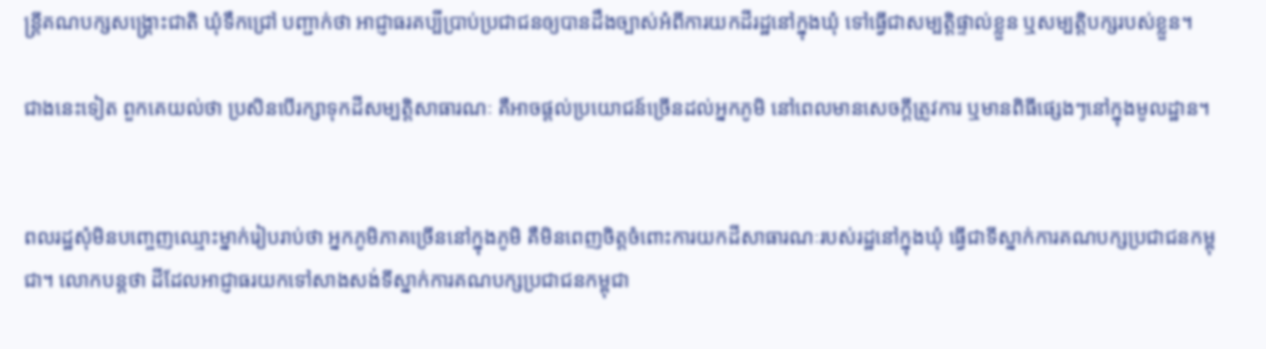ន្ត្រីគណបក្សសង្គ្រោះជាតិ ឃុំទឹកជ្រៅ បញ្ជាក់ថា អាជ្ញាធរគប្បីប្រាប់ប្រជាជនឲ្យបានដឹងច្បាស់អំពីការយកដីរដ្ឋនៅក្នុងឃុំ ទៅធ្វើជាសម្បត្តិផ្ទាល់ខ្លួន ឬសម្បត្តិបក្សរបស់ខ្លួន។

ជាងនេះទៀត ពួកគេយល់ថា ប្រសិនបើរក្សាទុកដីសម្បត្តិសាធារណៈ គឺអាចផ្តល់ប្រយោជន៍ច្រើនដល់អ្នកភូមិ នៅពេលមានសេចក្តីត្រូវការ ឬមានពិធីផ្សេងៗនៅក្នុងមូលដ្ឋាន។


ពលរដ្ឋសុំមិនបញ្ចេញឈ្មោះម្នាក់រៀបរាប់ថា អ្នកភូមិភាគច្រើននៅក្នុងភូមិ គឺមិនពេញចិត្តចំពោះការយកដីសាធារណៈរបស់រដ្ឋនៅក្នុងឃុំ ធ្វើជាទីស្នាក់ការគណបក្សប្រជាជនកម្ពុជា។ លោកបន្តថា ដីដែលអាជ្ញាធរយកទៅសាងសង់ទីស្នាក់ការគណបក្សប្រជាជនកម្ពុជា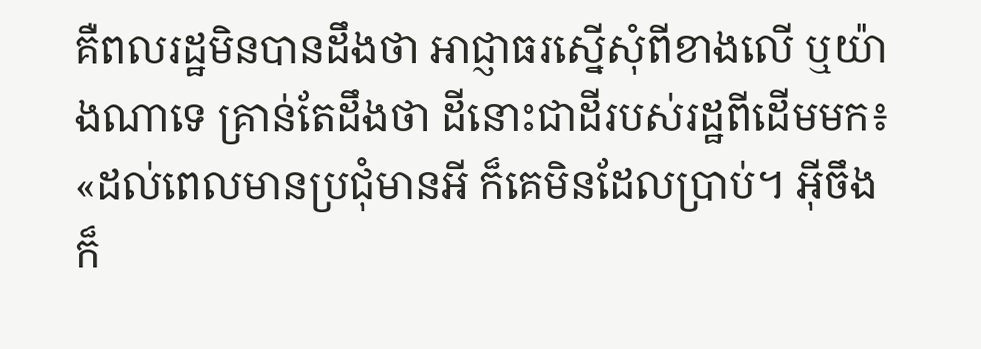គឺពលរដ្ឋមិនបានដឹងថា អាជ្ញាធរស្នើសុំពីខាងលើ ឬយ៉ាងណាទេ គ្រាន់តែដឹងថា ដីនោះជាដីរបស់រដ្ឋពីដើមមក៖ «ដល់ពេលមានប្រជុំមានអី ក៏គេមិនដែលប្រាប់។ អ៊ីចឹងក៏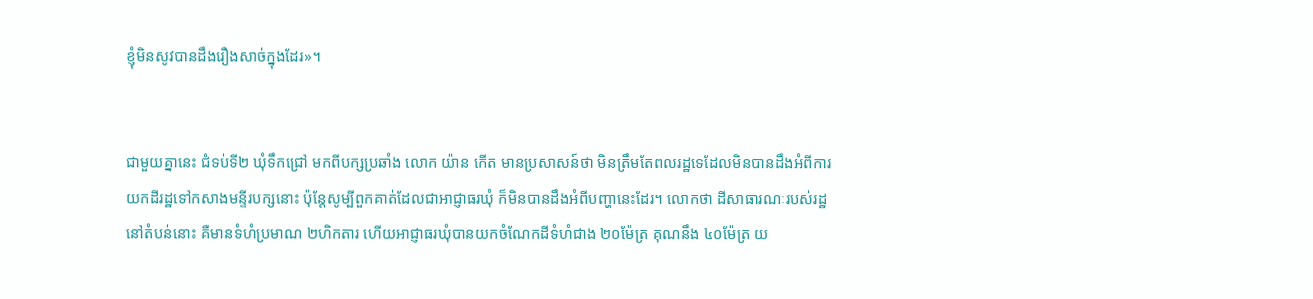ខ្ញុំមិនសូវបានដឹងរឿងសាច់ក្នុងដែរ»។


ជាមួយគ្នានេះ ជំទប់ទី២ ឃុំទឹកជ្រៅ មកពីបក្សប្រឆាំង លោក យ៉ាន កើត មានប្រសាសន៍ថា មិនត្រឹមតែពលរដ្ឋទេដែលមិនបានដឹងអំពីការយកដីរដ្ឋទៅកសាងមន្ទីរបក្សនោះ ប៉ុន្តែសូម្បីពួកគាត់ដែលជាអាជ្ញាធរឃុំ ក៏មិនបានដឹងអំពីបញ្ហានេះដែរ។ លោកថា ដីសាធារណៈរបស់រដ្ឋនៅតំបន់នោះ គឺមានទំហំប្រមាណ ២ហិកតារ ហើយអាជ្ញាធរឃុំបានយកចំណែកដីទំហំជាង ២០ម៉ែត្រ គុណនឹង ៤០ម៉ែត្រ យ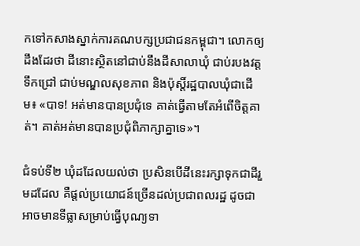កទៅកសាងស្នាក់ការគណបក្សប្រជាជនកម្ពុជា។ លោកឲ្យដឹងដែរថា ដីនោះស្ថិតនៅជាប់នឹងដីសាលាឃុំ ជាប់របងវត្តទឹកជ្រៅ ជាប់មណ្ឌលសុខភាព និងប៉ុស្តិ៍រដ្ឋបាលឃុំជាដើម៖ «បាទ! អត់មានបានប្រជុំទេ គាត់ធ្វើតាមតែអំពើចិត្តគាត់។ គាត់អត់មានបានប្រជុំពិភាក្សាគ្នាទេ»។

ជំទប់ទី២ ឃុំដដែលយល់ថា ប្រសិនបើដីនេះរក្សាទុកជាដីរួមដដែល គឺផ្តល់ប្រយោជន៍ច្រើនដល់ប្រជាពលរដ្ឋ ដូចជាអាចមានទីធ្លាសម្រាប់ធ្វើបុណ្យទា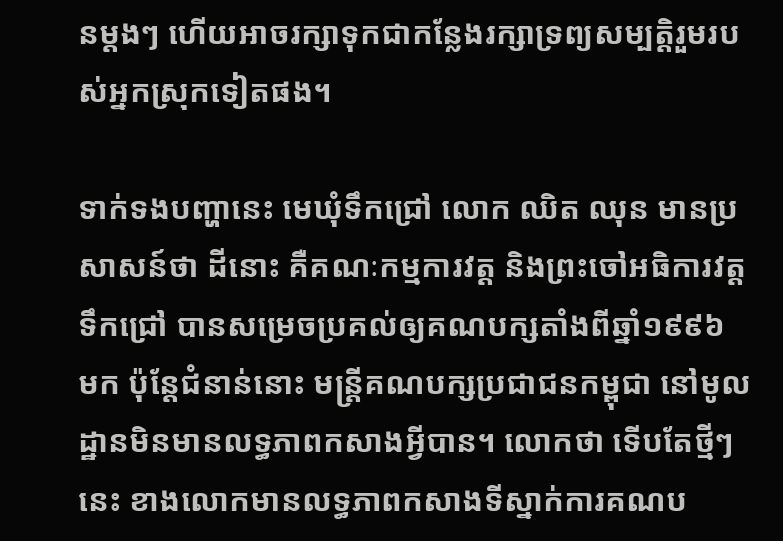នម្តងៗ ហើយអាចរក្សាទុកជាកន្លែងរក្សាទ្រព្យសម្បត្តិរួមរបស់អ្នកស្រុកទៀតផង។

ទាក់ទងបញ្ហានេះ មេឃុំទឹកជ្រៅ លោក ឈិត ឈុន មានប្រសាសន៍ថា ដីនោះ គឺគណៈកម្មការវត្ត និងព្រះចៅអធិការវត្តទឹកជ្រៅ បានសម្រេចប្រគល់ឲ្យគណបក្សតាំងពីឆ្នាំ១៩៩៦ មក ប៉ុន្តែជំនាន់នោះ មន្ត្រីគណបក្សប្រជាជនកម្ពុជា នៅមូលដ្ឋានមិនមានលទ្ធភាពកសាងអ្វីបាន។ លោកថា ទើបតែថ្មីៗនេះ ខាងលោកមានលទ្ធភាពកសាងទីស្នាក់ការគណប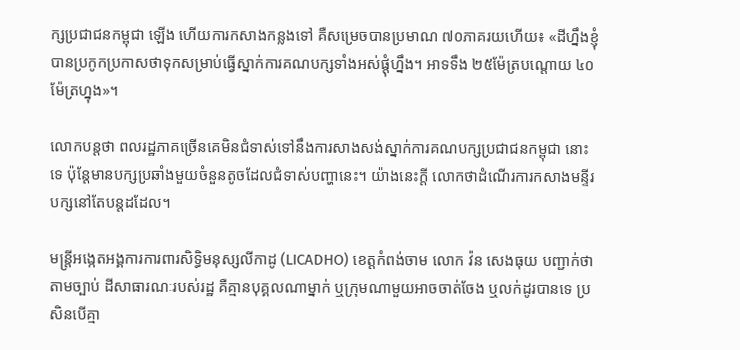ក្សប្រជាជនកម្ពុជា ឡើង ហើយការកសាងកន្លងទៅ គឺសម្រេចបានប្រមាណ ៧០ភាគរយហើយ៖ «ដីហ្នឹងខ្ញុំបានប្រកូកប្រកាសថាទុកសម្រាប់ធ្វើស្នាក់ការគណបក្សទាំងអស់ផ្តុំហ្នឹង។ អាទទឹង ២៥ម៉ែត្របណ្តោយ ៤០ម៉ែត្រហ្នុង»។

លោកបន្តថា ពលរដ្ឋភាគច្រើនគេមិនជំទាស់ទៅនឹងការសាងសង់ស្នាក់ការគណបក្សប្រជាជនកម្ពុជា នោះទេ ប៉ុន្តែមានបក្សប្រឆាំងមួយចំនួនតូចដែលជំទាស់បញ្ហានេះ។ យ៉ាងនេះក្តី លោកថាដំណើរការកសាងមន្ទីរបក្សនៅតែបន្តដដែល។

មន្ត្រីអង្កេតអង្គការការពារសិទ្ធិមនុស្សលីកាដូ (LICADHO) ខេត្តកំពង់ចាម លោក វ៉ន សេងធុយ បញ្ជាក់ថា តាមច្បាប់ ដីសាធារណៈរបស់រដ្ឋ គឺគ្មានបុគ្គលណាម្នាក់ ឬក្រុមណាមួយអាចចាត់ចែង ឬលក់ដូរបានទេ ប្រសិនបើគ្មា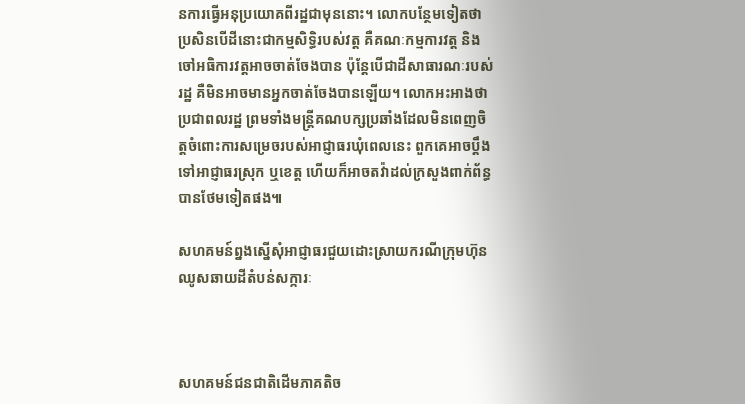នការធ្វើអនុប្រយោគពីរដ្ឋជាមុននោះ។ លោកបន្ថែមទៀតថា ប្រសិនបើដីនោះជាកម្មសិទ្ធិរបស់វត្ត គឺគណៈកម្មការវត្ត និងចៅអធិការវត្តអាចចាត់ចែងបាន ប៉ុន្តែបើជាដីសាធារណៈរបស់រដ្ឋ គឺមិនអាចមានអ្នកចាត់ចែងបានឡើយ។ លោកអះអាងថា ប្រជាពលរដ្ឋ ព្រមទាំងមន្ត្រីគណបក្សប្រឆាំងដែលមិនពេញចិត្តចំពោះការសម្រេចរបស់អាជ្ញាធរឃុំពេលនេះ ពួកគេអាចប្ដឹងទៅអាជ្ញាធរស្រុក ឬខេត្ត ហើយក៏អាចតវ៉ាដល់ក្រសួងពាក់ព័ន្ធបានថែមទៀតផង៕

សហគមន៍ព្នងស្នើសុំអាជ្ញាធរជួយដោះស្រាយករណីក្រុមហ៊ុនឈូសឆាយដីតំបន់សក្ការៈ



សហគមន៍ជនជាតិដើមភាគតិច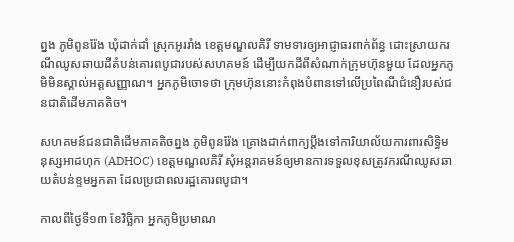ព្នង ភូមិពូនរ៉ែង ឃុំដាក់ដាំ ស្រុកអូររាំង ខេត្តមណ្ឌលគិរី ទាមទារឲ្យអាជ្ញាធរពាក់ព័ន្ធ ដោះស្រាយករណីឈូសឆាយដីតំបន់គោរពបូជារបស់សហគមន៍ ដើម្បីយកដីពីសំណាក់ក្រុមហ៊ុនមួយ ដែលអ្នកភូមិមិនស្គាល់អត្តសញ្ញាណ។ អ្នកភូមិចោទថា ក្រុមហ៊ុននោះកំពុងបំពានទៅលើប្រពៃណីជំនឿរបស់ជនជាតិដើមភាគតិច។

សហគមន៍ជនជាតិដើមភាគតិចព្នង ភូមិពូនរ៉ែង គ្រោងដាក់ពាក្យប្ដឹងទៅការិយាល័យការពារសិទ្ធិមនុស្សអាដហុក (ADHOC) ខេត្តមណ្ឌលគិរី សុំអន្តរាគមន៍ឲ្យមានការទទួលខុសត្រូវករណីឈូសឆាយតំបន់ខ្ទមអ្នកតា ដែលប្រជាពលរដ្ឋគោរពបូជា។

កាលពីថ្ងៃទី១៣ ខែវិច្ឆិកា អ្នកភូមិប្រមាណ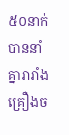៥០នាក់បាននាំគ្នារារាំងគ្រឿងច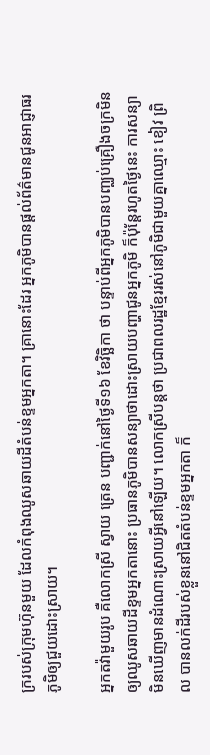ក្ររបស់ក្រុមហ៊ុនមួយ ដែលកំពុងឈូសឆាយដីតំបន់ខ្ទមអ្នកតា។ គ្រានោះដែរ អ្នកភូមិបានផ្តល់ព័ត៌មានជូនអាជ្ញាធរភូមិឲ្យជួយដោះស្រាយ។

អ្នកតវ៉ាមួយរូប គឺលោកស្រី ស្វាយ ត្រេន បញ្ជាក់នៅថ្ងៃទី១៦ ខែវិច្ឆិកា ថា បន្ទាប់ពីអ្នកភូមិបានបញ្ឈប់គ្រឿងចក្រមិនឲ្យឈូសឆាយដីខ្ទមអ្នកតានោះ ប្រធានភូមិបានសន្យាថាដោះស្រាយបញ្ហាជូនអ្នកភូមិ ក៏ប៉ុន្តែរហូតថ្ងៃនេះ ការសន្យាមិនឃើញមានដំណោះស្រាយអ្វីនៅឡើយ។ លោកស្រីបន្តថា ប្រជាពលរដ្ឋខ្មែររស់នៅភូមិជាមួយគ្នាឈ្មោះ ខៀវ ព្រិល បានលក់ដីរបស់ខ្លួននៅជិតតំបន់ខ្ទមអ្នកតា ក៏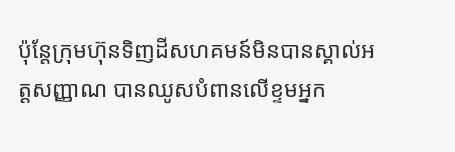ប៉ុន្តែក្រុមហ៊ុនទិញដីសហគមន៍មិនបានស្គាល់អត្តសញ្ញាណ បានឈូសបំពានលើខ្ទមអ្នក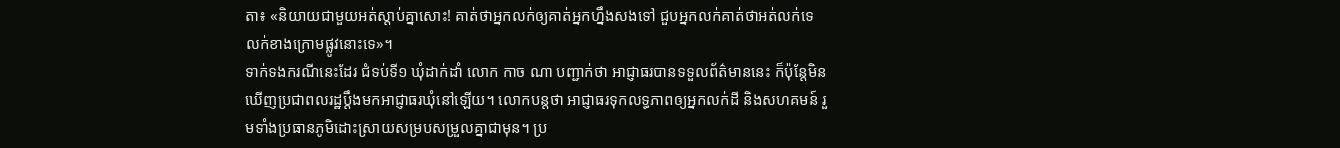តា៖ «និយាយជាមួយអត់ស្តាប់គ្នាសោះ! គាត់ថាអ្នកលក់ឲ្យគាត់អ្នកហ្នឹងសងទៅ ជួបអ្នកលក់គាត់ថាអត់លក់ទេ លក់ខាងក្រោមផ្លូវនោះទេ»។
ទាក់ទងករណីនេះដែរ ជំទប់ទី១ ឃុំដាក់ដាំ លោក កាច ណា បញ្ជាក់ថា អាជ្ញាធរបានទទួលព័ត៌មាននេះ ក៏ប៉ុន្តែមិនឃើញប្រជាពលរដ្ឋប្ដឹងមកអាជ្ញាធរឃុំនៅឡើយ។ លោកបន្តថា អាជ្ញាធរទុកលទ្ធភាពឲ្យអ្នកលក់ដី និងសហគមន៍ រួមទាំងប្រធានភូមិដោះស្រាយសម្របសម្រួលគ្នាជាមុន។ ប្រ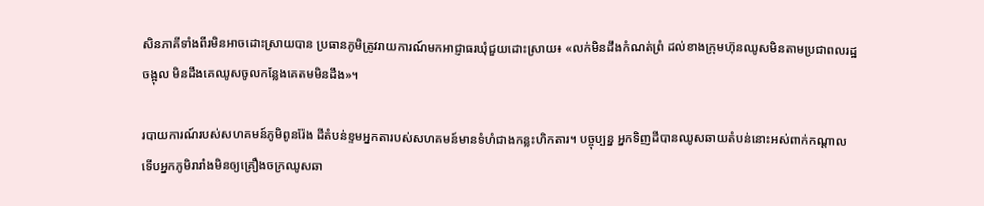សិនភាគីទាំងពីរមិនអាចដោះស្រាយបាន ប្រធានភូមិត្រូវរាយការណ៍មកអាជ្ញាធរឃុំជួយដោះស្រាយ៖ «លក់មិនដឹងកំណត់ព្រំ ដល់ខាងក្រុមហ៊ុនឈូសមិនតាមប្រជាពលរដ្ឋចង្អុល មិនដឹងគេឈូសចូលកន្លែងគេតមមិនដឹង»។

របាយការណ៍របស់សហគមន៍ភូមិពូនរ៉ែង ដីតំបន់ខ្ទមអ្នកតារបស់សហគមន៍មានទំហំជាងកន្លះហិកតារ។ បច្ចុប្បន្ន អ្នកទិញដីបានឈូសឆាយតំបន់នោះអស់ពាក់កណ្ដាល ទើបអ្នកភូមិរារាំងមិនឲ្យគ្រឿងចក្រឈូសឆា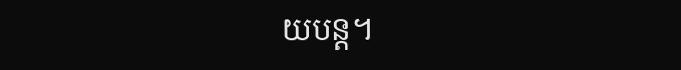យបន្ត។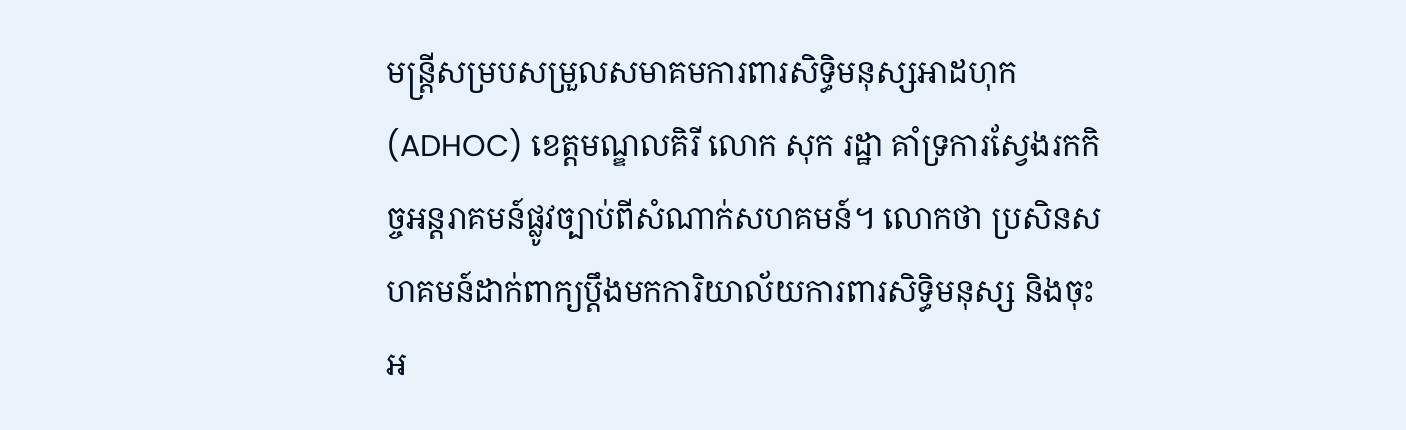មន្ត្រីសម្របសម្រួលសមាគមការពារសិទ្ធិមនុស្សអាដហុក (ADHOC) ខេត្តមណ្ឌលគិរី លោក សុក រដ្ឋា គាំទ្រការស្វែងរកកិច្ចអន្តរាគមន៍ផ្លូវច្បាប់ពីសំណាក់សហគមន៍។ លោកថា ប្រសិនសហគមន៍ដាក់ពាក្យប្ដឹងមកការិយាល័យការពារសិទ្ធិមនុស្ស និងចុះអ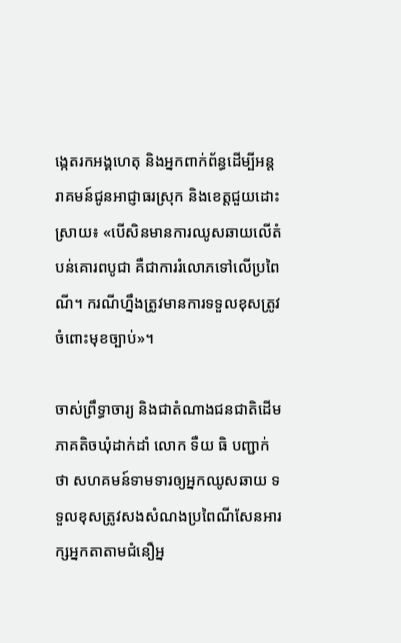ង្កេតរកអង្គហេតុ និងអ្នកពាក់ព័ន្ធដើម្បីអន្តរាគមន៍ជូនអាជ្ញាធរស្រុក និងខេត្តជួយដោះស្រាយ៖ «បើសិនមានការឈូសឆាយលើតំបន់គោរពបូជា គឺជាការរំលោភទៅលើប្រពៃណី។ ករណីហ្នឹងត្រូវមានការទទួលខុសត្រូវចំពោះមុខច្បាប់»។

ចាស់ព្រឹទ្ធាចារ្យ និងជាតំណាងជនជាតិដើមភាគតិចឃុំដាក់ដាំ លោក ទឺយ ធិ បញ្ជាក់ថា សហគមន៍ទាមទារឲ្យអ្នកឈូសឆាយ ទទួលខុសត្រូវសងសំណងប្រពៃណីសែនអារក្សអ្នកតាតាមជំនឿអ្ន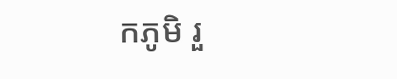កភូមិ រួ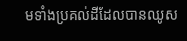មទាំងប្រគល់ដីដែលបានឈូស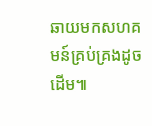ឆាយមកសហគមន៍គ្រប់គ្រងដូចដើម៕